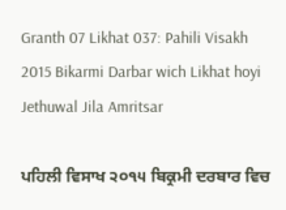Granth 07 Likhat 037: Pahili Visakh 2015 Bikarmi Darbar wich Likhat hoyi Jethuwal Jila Amritsar

ਪਹਿਲੀ ਵਿਸਾਖ ੨੦੧੫ ਬਿਕ੍ਰਮੀ ਦਰਬਾਰ ਵਿਚ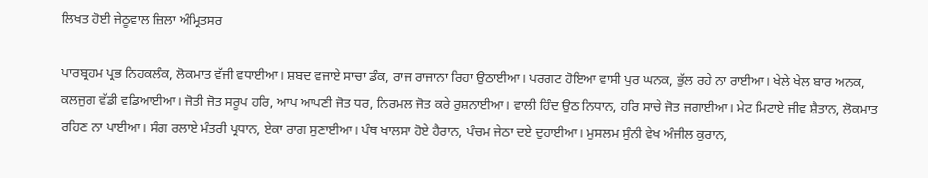ਲਿਖਤ ਹੋਈ ਜੇਠੂਵਾਲ ਜ਼ਿਲਾ ਅੰਮ੍ਰਿਤਸਰ

ਪਾਰਬ੍ਰਹਮ ਪ੍ਰਭ ਨਿਹਕਲੰਕ, ਲੋਕਮਾਤ ਵੱਜੀ ਵਧਾਈਆ। ਸ਼ਬਦ ਵਜਾਏ ਸਾਚਾ ਡੰਕ, ਰਾਜ ਰਾਜਾਨਾ ਰਿਹਾ ਉਠਾਈਆ। ਪਰਗਟ ਹੋਇਆ ਵਾਸੀ ਪੁਰ ਘਨਕ, ਭੁੱਲ ਰਹੇ ਨਾ ਰਾਈਆ। ਖੇਲੇ ਖੇਲ ਬਾਰ ਅਨਕ, ਕਲਜੁਗ ਵੱਡੀ ਵਡਿਆਈਆ। ਜੋਤੀ ਜੋਤ ਸਰੂਪ ਹਰਿ, ਆਪ ਆਪਣੀ ਜੋਤ ਧਰ, ਨਿਰਮਲ ਜੋਤ ਕਰੇ ਰੁਸ਼ਨਾਈਆ। ਵਾਲੀ ਹਿੰਦ ਉਠ ਨਿਧਾਨ, ਹਰਿ ਸਾਚੇ ਜੋਤ ਜਗਾਈਆ। ਮੇਟ ਮਿਟਾਏ ਜੀਵ ਸ਼ੈਤਾਨ, ਲੋਕਮਾਤ ਰਹਿਣ ਨਾ ਪਾਈਆ। ਸੰਗ ਰਲਾਏ ਮੰਤਰੀ ਪ੍ਰਧਾਨ, ਏਕਾ ਰਾਗ ਸੁਣਾਈਆ। ਪੰਥ ਖਾਲਸਾ ਹੋਏ ਹੈਰਾਨ, ਪੰਚਮ ਜੇਠਾ ਦਏ ਦੁਹਾਈਆ। ਮੁਸਲਮ ਸੁੰਨੀ ਵੇਖ ਅੰਜੀਲ ਕੁਰਾਨ,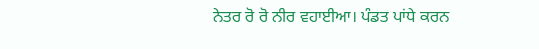ਨੇਤਰ ਰੋ ਰੋ ਨੀਰ ਵਹਾਈਆ। ਪੰਡਤ ਪਾਂਧੇ ਕਰਨ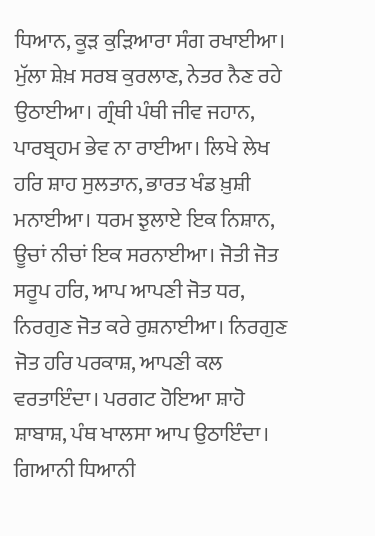ਧਿਆਨ, ਕੂੜ ਕੁੜਿਆਰਾ ਸੰਗ ਰਖਾਈਆ। ਮੁੱਲਾ ਸ਼ੇਖ਼ ਸਰਬ ਕੁਰਲਾਣ, ਨੇਤਰ ਨੈਣ ਰਹੇ ਉਠਾਈਆ। ਗ੍ਰੰਥੀ ਪੰਥੀ ਜੀਵ ਜਹਾਨ, ਪਾਰਬ੍ਰਹਮ ਭੇਵ ਨਾ ਰਾਈਆ। ਲਿਖੇ ਲੇਖ ਹਰਿ ਸ਼ਾਹ ਸੁਲਤਾਨ, ਭਾਰਤ ਖੰਡ ਖ਼ੁਸ਼ੀ ਮਨਾਈਆ। ਧਰਮ ਝੁਲਾਏ ਇਕ ਨਿਸ਼ਾਨ, ਊਚਾਂ ਨੀਚਾਂ ਇਕ ਸਰਨਾਈਆ। ਜੋਤੀ ਜੋਤ ਸਰੂਪ ਹਰਿ, ਆਪ ਆਪਣੀ ਜੋਤ ਧਰ, ਨਿਰਗੁਣ ਜੋਤ ਕਰੇ ਰੁਸ਼ਨਾਈਆ। ਨਿਰਗੁਣ ਜੋਤ ਹਰਿ ਪਰਕਾਸ਼, ਆਪਣੀ ਕਲ ਵਰਤਾਇੰਦਾ। ਪਰਗਟ ਹੋਇਆ ਸ਼ਾਹੋ ਸ਼ਾਬਾਸ਼, ਪੰਥ ਖਾਲਸਾ ਆਪ ਉਠਾਇੰਦਾ। ਗਿਆਨੀ ਧਿਆਨੀ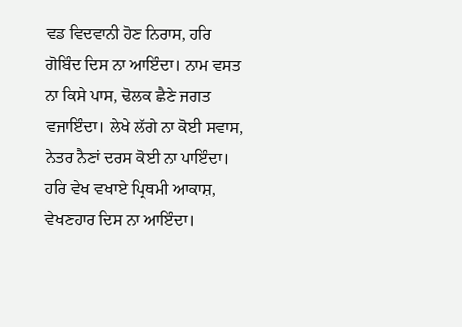ਵਡ ਵਿਦਵਾਨੀ ਹੋਣ ਨਿਰਾਸ, ਹਰਿ ਗੋਬਿੰਦ ਦਿਸ ਨਾ ਆਇੰਦਾ। ਨਾਮ ਵਸਤ ਨਾ ਕਿਸੇ ਪਾਸ, ਢੋਲਕ ਛੈਣੇ ਜਗਤ ਵਜਾਇੰਦਾ। ਲੇਖੇ ਲੱਗੇ ਨਾ ਕੋਈ ਸਵਾਸ, ਨੇਤਰ ਨੈਣਾਂ ਦਰਸ ਕੋਈ ਨਾ ਪਾਇੰਦਾ। ਹਰਿ ਵੇਖ ਵਖਾਏ ਪ੍ਰਿਥਮੀ ਆਕਾਸ਼, ਵੇਖਣਹਾਰ ਦਿਸ ਨਾ ਆਇੰਦਾ।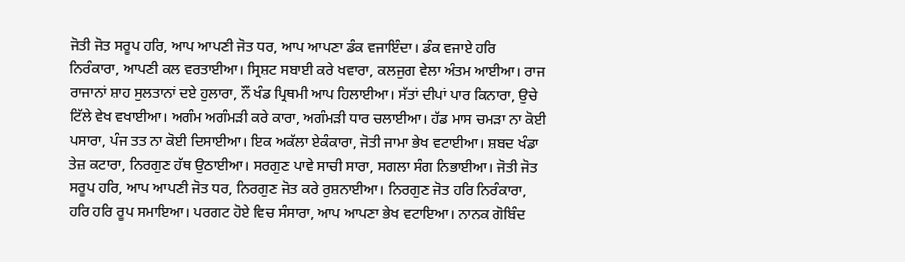ਜੋਤੀ ਜੋਤ ਸਰੂਪ ਹਰਿ, ਆਪ ਆਪਣੀ ਜੋਤ ਧਰ, ਆਪ ਆਪਣਾ ਡੰਕ ਵਜਾਇੰਦਾ। ਡੰਕ ਵਜਾਏ ਹਰਿ ਨਿਰੰਕਾਰਾ, ਆਪਣੀ ਕਲ ਵਰਤਾਈਆ। ਸ੍ਰਿਸ਼ਟ ਸਬਾਈ ਕਰੇ ਖਵਾਰਾ, ਕਲਜੁਗ ਵੇਲਾ ਅੰਤਮ ਆਈਆ। ਰਾਜ ਰਾਜਾਨਾਂ ਸ਼ਾਹ ਸੁਲਤਾਨਾਂ ਦਏ ਹੁਲਾਰਾ, ਨੌਂ ਖੰਡ ਪ੍ਰਿਥਮੀ ਆਪ ਹਿਲਾਈਆ। ਸੱਤਾਂ ਦੀਪਾਂ ਪਾਰ ਕਿਨਾਰਾ, ਉਚੇ ਟਿੱਲੇ ਵੇਖ ਵਖਾਈਆ। ਅਗੰਮ ਅਗੰਮੜੀ ਕਰੇ ਕਾਰਾ, ਅਗੰਮੜੀ ਧਾਰ ਚਲਾਈਆ। ਹੱਡ ਮਾਸ ਚਮੜਾ ਨਾ ਕੋਈ ਪਸਾਰਾ, ਪੰਜ ਤਤ ਨਾ ਕੋਈ ਦਿਸਾਈਆ। ਇਕ ਅਕੱਲਾ ਏਕੰਕਾਰਾ, ਜੋਤੀ ਜਾਮਾ ਭੇਖ ਵਟਾਈਆ। ਸ਼ਬਦ ਖੰਡਾ ਤੇਜ਼ ਕਟਾਰਾ, ਨਿਰਗੁਣ ਹੱਥ ਉਠਾਈਆ। ਸਰਗੁਣ ਪਾਵੇ ਸਾਚੀ ਸਾਰਾ, ਸਗਲਾ ਸੰਗ ਨਿਭਾਈਆ। ਜੋਤੀ ਜੋਤ ਸਰੂਪ ਹਰਿ, ਆਪ ਆਪਣੀ ਜੋਤ ਧਰ, ਨਿਰਗੁਣ ਜੋਤ ਕਰੇ ਰੁਸ਼ਨਾਈਆ। ਨਿਰਗੁਣ ਜੋਤ ਹਰਿ ਨਿਰੰਕਾਰਾ, ਹਰਿ ਹਰਿ ਰੂਪ ਸਮਾਇਆ। ਪਰਗਟ ਹੋਏ ਵਿਚ ਸੰਸਾਰਾ, ਆਪ ਆਪਣਾ ਭੇਖ ਵਟਾਇਆ। ਨਾਨਕ ਗੋਬਿੰਦ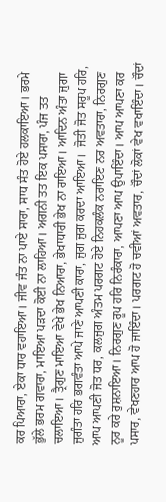ਕਰ ਪਿਆਰਾ, ਏਕਾ ਧਾਰ ਵਹਾਇਆ। ਜੀਵ ਜੰਤ ਨਾ ਪਾਏ ਸਾਰਾ, ਸਾਧ ਸੰਤ ਹੋਏ ਹਲਕਾਇਆ। ਭਰਮੇ ਭੁੱਲੇ ਭਰਮ ਗਵਾਰਾ, ਮਾਇਆ ਪੜਦਾ ਕੋਈ ਨਾ ਲਾਹਿਆ। ਅਗਨੀ ਤਤ ਇਕ ਪਸਾਰਾ, ਪੰਜ ਤਤ ਚਲਾਇਆ। ਤ੍ਰੈਗੁਣ ਮਾਇਆ ਵੇਖੇ ਭੇਖ ਨਿਆਰਾ, ਭੇਖਾਧਾਰੀ ਭੇਖ ਨਾ ਰਾਇਆ। ਆਦਿਨ ਅੰਤਾ ਜੁਗਾ ਜੁਗੰਤਾ ਹਰਿ ਭਗਵੰਤਾ ਆਪੇ ਜਾਣੇ ਆਪਣੀ ਕਾਰਾ, ਜੁਗ ਜੁਗ ਕਰਦਾ ਆਇਆ।  ਜੋਤੀ ਜੋਤ ਸਰੂਪ ਹਰਿ, ਆਪ ਆਪਣੀ ਜੋਤ ਧਰ, ਕਲਜੁਗ ਅੰਤਮ ਪਰਗਟ ਹੋਏ ਨਿਹਕਲੰਕ ਨਰਾਇਣ ਨਰ ਅਵਤਾਰਾ, ਨਿਰਗੁਣ ਨੂਰ ਕਰੇ ਰੁਸ਼ਨਾਇਆ। ਨਿਰਗੁਣ ਰੂਪ ਹਰਿ ਨਿਰੰਕਾਰਾ, ਆਪਣਾ ਆਪ ਉਪਾਇੰਦਾ। ਆਪ ਆਪਣਾ ਕਰ ਪਸਾਰ, ਵੇਖਣਹਾਰ ਆਪ ਹੋ ਜਾਇੰਦਾ। ਪਰਗਟ ਹੋ ਚਵੀਆਂ ਅਵਤਾਰ, ਚੌਦਾਂ ਲੋਕਾਂ ਵੇਖ ਵਖਾਇੰਦਾ। ਚੌਦਾਂ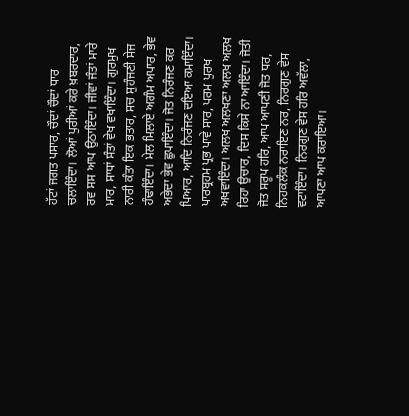ਹੱਟਾਂ ਜਗਤ ਪਸਾਰ, ਚੌਦਾਂ ਚੌਦਾਂ ਧਾਰ ਚਲਾਇੰਦਾ। ਲੋਆਂ ਪੁਰੀਆਂ ਕਰੇ ਖ਼ਬਰਦਾਰ, ਰਵ ਸਸ ਆਪ ਉਠਾਇੰਦਾ। ਜੀਵਾਂ ਜੰਤਾਂ ਮਾਰੇ ਮਾਰ, ਸਾਧਾਂ ਸੰਤਾਂ ਵੇਖ ਵਖਾਇੰਦਾ। ਗੁਰਮੁਖ ਨਾਰੀ ਕੰਤਾ ਇਕ ਭਤਾਰ, ਸਚ ਸੁਹੰਜਣੀ ਸੇਜ ਹੰਢਾਇੰਦਾ। ਮੇਲ ਮਿਲਾਏ ਅਗੰਮ ਅਪਾਰ, ਭੇਵ ਅਭੇਦਾ ਭੇਵ ਛੁਪਾਇੰਦਾ। ਜੋਤ ਨਿਰੰਜਣ ਕਰ ਪਿਆਰ, ਆਦਿ ਨਿਰੰਜਣ ਦਇਆ ਕਮਾਇੰਦਾ। ਪਾਰਬ੍ਰਹਮ ਪ੍ਰਭ ਪਾਵੇ ਸਾਰ, ਪਰਮ ਪੁਰਖ ਅਖਵਾਇੰਦਾ। ਅਲਖ ਅਲਖਣਾ ਅਲਖ ਅਲਖ ਰਿਹਾ ਉਚਾਰ, ਦਿਸ ਕਿਸੇ ਨਾ ਆਇੰਦਾ। ਜੋਤੀ ਜੋਤ ਸਰੂਪ ਹਰਿ, ਆਪ ਆਪਣੀ ਜੋਤ ਧਰ, ਨਿਹਕਲੰਕ ਨਰਾਇਣ ਨਰ, ਨਿਰਗੁਣ ਵੇਸ ਵਟਾਇੰਦਾ। ਨਿਰਗੁਣ ਵੇਸ ਹਰਿ ਅਵੱਲਾ, ਆਪਣਾ ਆਪ ਕਰਾਇਆ।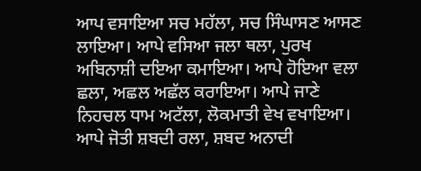ਆਪ ਵਸਾਇਆ ਸਚ ਮਹੱਲਾ, ਸਚ ਸਿੰਘਾਸਣ ਆਸਣ ਲਾਇਆ। ਆਪੇ ਵਸਿਆ ਜਲਾ ਥਲਾ, ਪੁਰਖ ਅਬਿਨਾਸ਼ੀ ਦਇਆ ਕਮਾਇਆ। ਆਪੇ ਹੋਇਆ ਵਲਾ ਛਲਾ, ਅਛਲ ਅਛੱਲ ਕਰਾਇਆ। ਆਪੇ ਜਾਣੇ ਨਿਹਚਲ ਧਾਮ ਅਟੱਲਾ, ਲੋਕਮਾਤੀ ਵੇਖ ਵਖਾਇਆ। ਆਪੇ ਜੋਤੀ ਸ਼ਬਦੀ ਰਲਾ, ਸ਼ਬਦ ਅਨਾਦੀ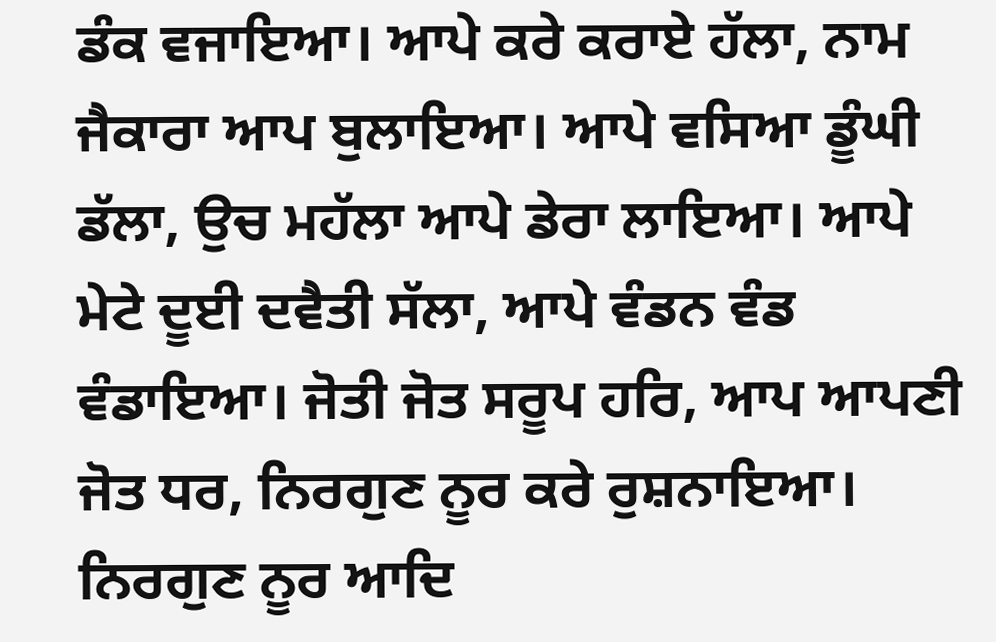ਡੰਕ ਵਜਾਇਆ। ਆਪੇ ਕਰੇ ਕਰਾਏ ਹੱਲਾ, ਨਾਮ ਜੈਕਾਰਾ ਆਪ ਬੁਲਾਇਆ। ਆਪੇ ਵਸਿਆ ਡੂੰਘੀ ਡੱਲਾ, ਉਚ ਮਹੱਲਾ ਆਪੇ ਡੇਰਾ ਲਾਇਆ। ਆਪੇ ਮੇਟੇ ਦੂਈ ਦਵੈਤੀ ਸੱਲਾ, ਆਪੇ ਵੰਡਨ ਵੰਡ ਵੰਡਾਇਆ। ਜੋਤੀ ਜੋਤ ਸਰੂਪ ਹਰਿ, ਆਪ ਆਪਣੀ ਜੋਤ ਧਰ, ਨਿਰਗੁਣ ਨੂਰ ਕਰੇ ਰੁਸ਼ਨਾਇਆ। ਨਿਰਗੁਣ ਨੂਰ ਆਦਿ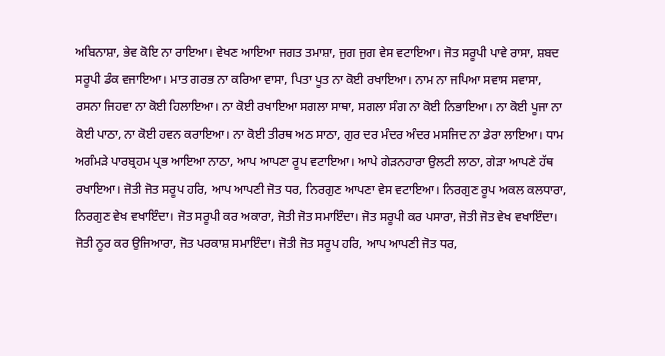ਅਬਿਨਾਸ਼ਾ, ਭੇਵ ਕੋਇ ਨਾ ਰਾਇਆ। ਵੇਖਣ ਆਇਆ ਜਗਤ ਤਮਾਸ਼ਾ, ਜੁਗ ਜੁਗ ਵੇਸ ਵਟਾਇਆ। ਜੋਤ ਸਰੂਪੀ ਪਾਵੇ ਰਾਸਾ, ਸ਼ਬਦ ਸਰੂਪੀ ਡੰਕ ਵਜਾਇਆ। ਮਾਤ ਗਰਭ ਨਾ ਕਰਿਆ ਵਾਸਾ, ਪਿਤਾ ਪੂਤ ਨਾ ਕੋਈ ਰਖਾਇਆ। ਨਾਮ ਨਾ ਜਪਿਆ ਸਵਾਸ ਸਵਾਸਾ, ਰਸਨਾ ਜਿਹਵਾ ਨਾ ਕੋਈ ਹਿਲਾਇਆ। ਨਾ ਕੋਈ ਰਖਾਇਆ ਸਗਲਾ ਸਾਥਾ, ਸਗਲਾ ਸੰਗ ਨਾ ਕੋਈ ਨਿਭਾਇਆ। ਨਾ ਕੋਈ ਪੂਜਾ ਨਾ ਕੋਈ ਪਾਠਾ, ਨਾ ਕੋਈ ਹਵਨ ਕਰਾਇਆ। ਨਾ ਕੋਈ ਤੀਰਥ ਅਠ ਸਾਠਾ, ਗੁਰ ਦਰ ਮੰਦਰ ਅੰਦਰ ਮਸਜਿਦ ਨਾ ਡੇਰਾ ਲਾਇਆ। ਧਾਮ ਅਗੰਮੜੇ ਪਾਰਬ੍ਰਹਮ ਪ੍ਰਭ ਆਇਆ ਨਾਠਾ, ਆਪ ਆਪਣਾ ਰੂਪ ਵਟਾਇਆ। ਆਪੇ ਗੇੜਨਹਾਰਾ ਉਲਟੀ ਲਾਠਾ, ਗੇੜਾ ਆਪਣੇ ਹੱਥ ਰਖਾਇਆ। ਜੋਤੀ ਜੋਤ ਸਰੂਪ ਹਰਿ, ਆਪ ਆਪਣੀ ਜੋਤ ਧਰ, ਨਿਰਗੁਣ ਆਪਣਾ ਵੇਸ ਵਟਾਇਆ। ਨਿਰਗੁਣ ਰੂਪ ਅਕਲ ਕਲਧਾਰਾ, ਨਿਰਗੁਣ ਵੇਖ ਵਖਾਇੰਦਾ। ਜੋਤ ਸਰੂਪੀ ਕਰ ਅਕਾਰਾ, ਜੋਤੀ ਜੋਤ ਸਮਾਇੰਦਾ। ਜੋਤ ਸਰੂਪੀ ਕਰ ਪਸਾਰਾ, ਜੋਤੀ ਜੋਤ ਵੇਖ ਵਖਾਇੰਦਾ। ਜੋਤੀ ਨੂਰ ਕਰ ਉਜਿਆਰਾ, ਜੋਤ ਪਰਕਾਸ਼ ਸਮਾਇੰਦਾ। ਜੋਤੀ ਜੋਤ ਸਰੂਪ ਹਰਿ, ਆਪ ਆਪਣੀ ਜੋਤ ਧਰ,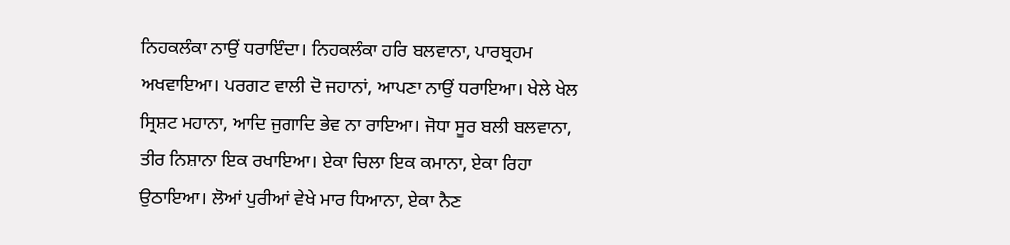ਨਿਹਕਲੰਕਾ ਨਾਉਂ ਧਰਾਇੰਦਾ। ਨਿਹਕਲੰਕਾ ਹਰਿ ਬਲਵਾਨਾ, ਪਾਰਬ੍ਰਹਮ ਅਖਵਾਇਆ। ਪਰਗਟ ਵਾਲੀ ਦੋ ਜਹਾਨਾਂ, ਆਪਣਾ ਨਾਉਂ ਧਰਾਇਆ। ਖੇਲੇ ਖੇਲ ਸ੍ਰਿਸ਼ਟ ਮਹਾਨਾ, ਆਦਿ ਜੁਗਾਦਿ ਭੇਵ ਨਾ ਰਾਇਆ। ਜੋਧਾ ਸੂਰ ਬਲੀ ਬਲਵਾਨਾ, ਤੀਰ ਨਿਸ਼ਾਨਾ ਇਕ ਰਖਾਇਆ। ਏਕਾ ਚਿਲਾ ਇਕ ਕਮਾਨਾ, ਏਕਾ ਰਿਹਾ ਉਠਾਇਆ। ਲੋਆਂ ਪੁਰੀਆਂ ਵੇਖੇ ਮਾਰ ਧਿਆਨਾ, ਏਕਾ ਨੈਣ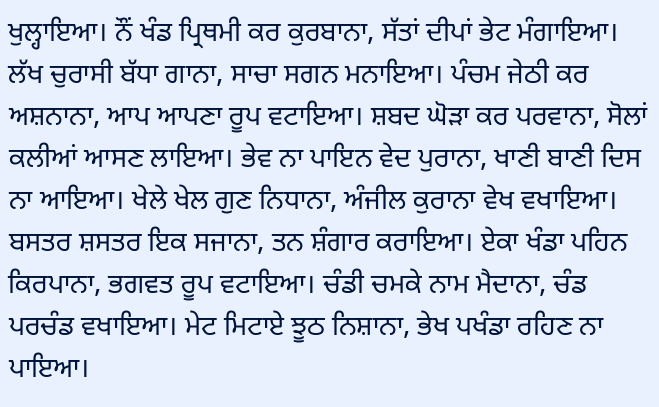ਖੁਲ੍ਹਾਇਆ। ਨੌਂ ਖੰਡ ਪ੍ਰਿਥਮੀ ਕਰ ਕੁਰਬਾਨਾ, ਸੱਤਾਂ ਦੀਪਾਂ ਭੇਟ ਮੰਗਾਇਆ। ਲੱਖ ਚੁਰਾਸੀ ਬੱਧਾ ਗਾਨਾ, ਸਾਚਾ ਸਗਨ ਮਨਾਇਆ। ਪੰਚਮ ਜੇਠੀ ਕਰ ਅਸ਼ਨਾਨਾ, ਆਪ ਆਪਣਾ ਰੂਪ ਵਟਾਇਆ। ਸ਼ਬਦ ਘੋੜਾ ਕਰ ਪਰਵਾਨਾ, ਸੋਲਾਂ ਕਲੀਆਂ ਆਸਣ ਲਾਇਆ। ਭੇਵ ਨਾ ਪਾਇਨ ਵੇਦ ਪੁਰਾਨਾ, ਖਾਣੀ ਬਾਣੀ ਦਿਸ ਨਾ ਆਇਆ। ਖੇਲੇ ਖੇਲ ਗੁਣ ਨਿਧਾਨਾ, ਅੰਜੀਲ ਕੁਰਾਨਾ ਵੇਖ ਵਖਾਇਆ। ਬਸਤਰ ਸ਼ਸਤਰ ਇਕ ਸਜਾਨਾ, ਤਨ ਸ਼ੰਗਾਰ ਕਰਾਇਆ। ਏਕਾ ਖੰਡਾ ਪਹਿਨ ਕਿਰਪਾਨਾ, ਭਗਵਤ ਰੂਪ ਵਟਾਇਆ। ਚੰਡੀ ਚਮਕੇ ਨਾਮ ਮੈਦਾਨਾ, ਚੰਡ ਪਰਚੰਡ ਵਖਾਇਆ। ਮੇਟ ਮਿਟਾਏ ਝੂਠ ਨਿਸ਼ਾਨਾ, ਭੇਖ ਪਖੰਡਾ ਰਹਿਣ ਨਾ ਪਾਇਆ।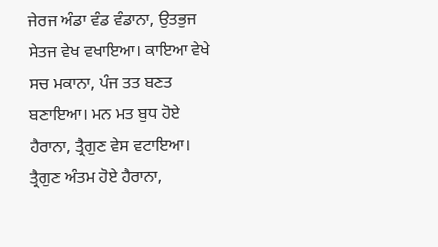ਜੇਰਜ ਅੰਡਾ ਵੰਡ ਵੰਡਾਨਾ, ਉਤਭੁਜ ਸੇਤਜ ਵੇਖ ਵਖਾਇਆ। ਕਾਇਆ ਵੇਖੇ ਸਚ ਮਕਾਨਾ, ਪੰਜ ਤਤ ਬਣਤ ਬਣਾਇਆ। ਮਨ ਮਤ ਬੁਧ ਹੋਏ ਹੈਰਾਨਾ, ਤ੍ਰੈਗੁਣ ਵੇਸ ਵਟਾਇਆ। ਤ੍ਰੈਗੁਣ ਅੰਤਮ ਹੋਏ ਹੈਰਾਨਾ,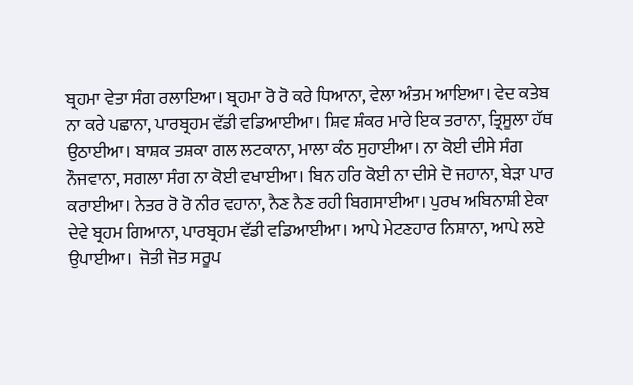ਬ੍ਰਹਮਾ ਵੇਤਾ ਸੰਗ ਰਲਾਇਆ। ਬ੍ਰਹਮਾ ਰੋ ਰੋ ਕਰੇ ਧਿਆਨਾ, ਵੇਲਾ ਅੰਤਮ ਆਇਆ। ਵੇਦ ਕਤੇਬ ਨਾ ਕਰੇ ਪਛਾਨਾ, ਪਾਰਬ੍ਰਹਮ ਵੱਡੀ ਵਡਿਆਈਆ। ਸ਼ਿਵ ਸ਼ੰਕਰ ਮਾਰੇ ਇਕ ਤਰਾਨਾ, ਤ੍ਰਿਸੂਲਾ ਹੱਥ ਉਠਾਈਆ। ਬਾਸ਼ਕ ਤਸ਼ਕਾ ਗਲ ਲਟਕਾਨਾ, ਮਾਲਾ ਕੰਠ ਸੁਹਾਈਆ। ਨਾ ਕੋਈ ਦੀਸੇ ਸੰਗ ਨੌਜਵਾਨਾ, ਸਗਲਾ ਸੰਗ ਨਾ ਕੋਈ ਵਖਾਈਆ। ਬਿਨ ਹਰਿ ਕੋਈ ਨਾ ਦੀਸੇ ਦੋ ਜਹਾਨਾ, ਬੇੜਾ ਪਾਰ ਕਰਾਈਆ। ਨੇਤਰ ਰੋ ਰੋ ਨੀਰ ਵਹਾਨਾ, ਨੈਣ ਨੈਣ ਰਹੀ ਬਿਗਸਾਈਆ। ਪੁਰਖ ਅਬਿਨਾਸ਼ੀ ਏਕਾ ਦੇਵੇ ਬ੍ਰਹਮ ਗਿਆਨਾ, ਪਾਰਬ੍ਰਹਮ ਵੱਡੀ ਵਡਿਆਈਆ। ਆਪੇ ਮੇਟਣਹਾਰ ਨਿਸ਼ਾਨਾ, ਆਪੇ ਲਏ ਉਪਾਈਆ।  ਜੋਤੀ ਜੋਤ ਸਰੂਪ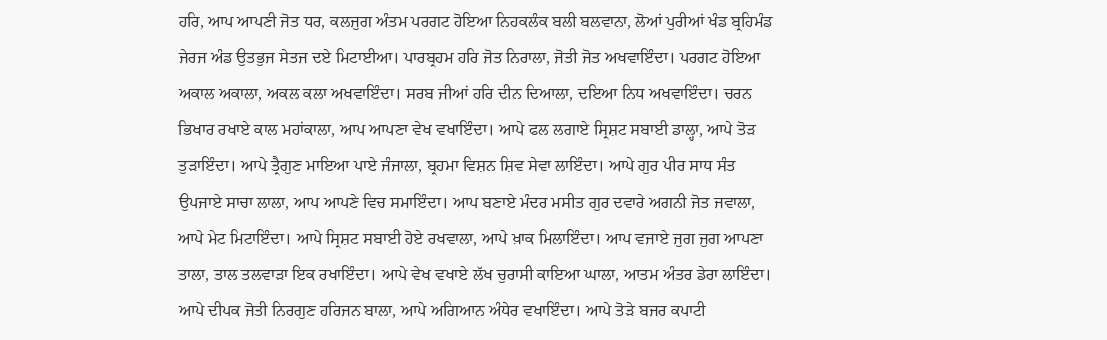ਹਰਿ, ਆਪ ਆਪਣੀ ਜੋਤ ਧਰ, ਕਲਜੁਗ ਅੰਤਮ ਪਰਗਟ ਹੋਇਆ ਨਿਹਕਲੰਕ ਬਲੀ ਬਲਵਾਨਾ, ਲੋਆਂ ਪੁਰੀਆਂ ਖੰਡ ਬ੍ਰਹਿਮੰਡ ਜੇਰਜ ਅੰਡ ਉਤਭੁਜ ਸੇਤਜ ਦਏ ਮਿਟਾਈਆ। ਪਾਰਬ੍ਰਹਮ ਹਰਿ ਜੋਤ ਨਿਰਾਲਾ, ਜੋਤੀ ਜੋਤ ਅਖਵਾਇੰਦਾ। ਪਰਗਟ ਹੋਇਆ ਅਕਾਲ ਅਕਾਲਾ, ਅਕਲ ਕਲਾ ਅਖਵਾਇੰਦਾ। ਸਰਬ ਜੀਆਂ ਹਰਿ ਦੀਨ ਦਿਆਲਾ, ਦਇਆ ਨਿਧ ਅਖਵਾਇੰਦਾ। ਚਰਨ ਭਿਖਾਰ ਰਖਾਏ ਕਾਲ ਮਹਾਂਕਾਲਾ, ਆਪ ਆਪਣਾ ਵੇਖ ਵਖਾਇੰਦਾ। ਆਪੇ ਫਲ ਲਗਾਏ ਸ੍ਰਿਸ਼ਟ ਸਬਾਈ ਡਾਲ੍ਹਾ, ਆਪੇ ਤੋੜ ਤੁੜਾਇੰਦਾ। ਆਪੇ ਤ੍ਰੈਗੁਣ ਮਾਇਆ ਪਾਏ ਜੰਜਾਲਾ, ਬ੍ਰਹਮਾ ਵਿਸ਼ਨ ਸ਼ਿਵ ਸੇਵਾ ਲਾਇੰਦਾ। ਆਪੇ ਗੁਰ ਪੀਰ ਸਾਧ ਸੰਤ ਉਪਜਾਏ ਸਾਚਾ ਲਾਲਾ, ਆਪ ਆਪਣੇ ਵਿਚ ਸਮਾਇੰਦਾ। ਆਪ ਬਣਾਏ ਮੰਦਰ ਮਸੀਤ ਗੁਰ ਦਵਾਰੇ ਅਗਨੀ ਜੋਤ ਜਵਾਲਾ, ਆਪੇ ਮੇਟ ਮਿਟਾਇੰਦਾ। ਆਪੇ ਸ੍ਰਿਸ਼ਟ ਸਬਾਈ ਹੋਏ ਰਖਵਾਲਾ, ਆਪੇ ਖ਼ਾਕ ਮਿਲਾਇੰਦਾ। ਆਪ ਵਜਾਏ ਜੁਗ ਜੁਗ ਆਪਣਾ ਤਾਲਾ, ਤਾਲ ਤਲਵਾੜਾ ਇਕ ਰਖਾਇੰਦਾ। ਆਪੇ ਵੇਖ ਵਖਾਏ ਲੱਖ ਚੁਰਾਸੀ ਕਾਇਆ ਘਾਲਾ, ਆਤਮ ਅੰਤਰ ਡੇਰਾ ਲਾਇੰਦਾ। ਆਪੇ ਦੀਪਕ ਜੋਤੀ ਨਿਰਗੁਣ ਹਰਿਜਨ ਬਾਲਾ, ਆਪੇ ਅਗਿਆਨ ਅੰਧੇਰ ਵਖਾਇੰਦਾ। ਆਪੇ ਤੋੜੇ ਬਜਰ ਕਪਾਟੀ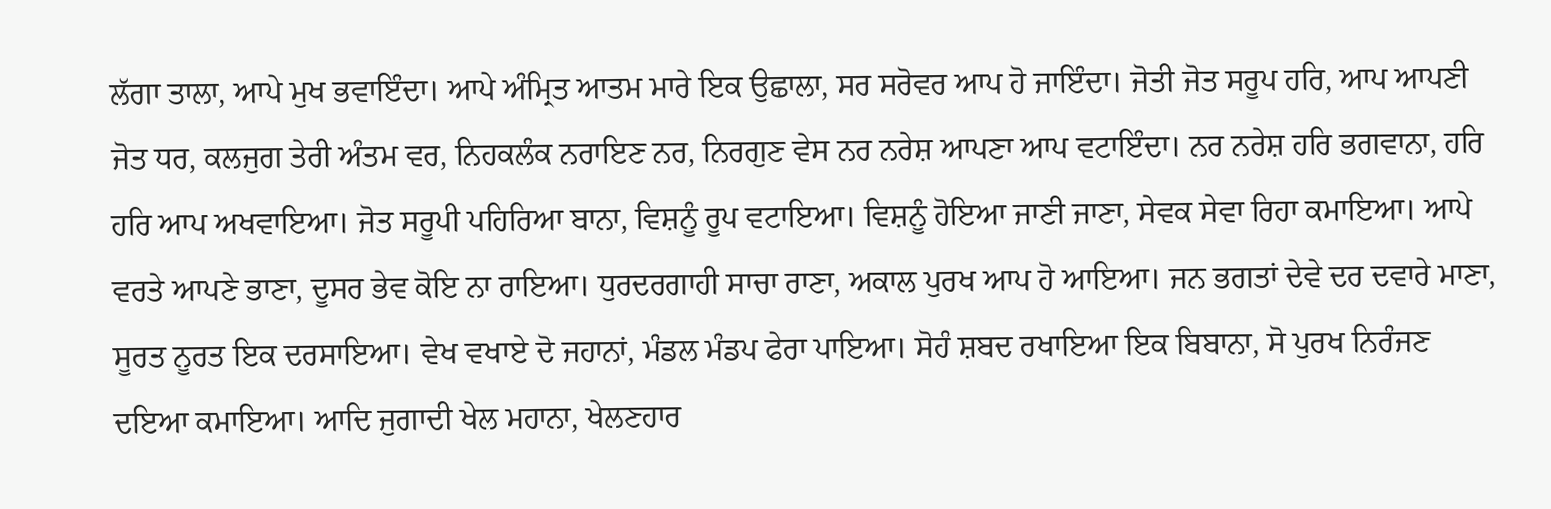ਲੱਗਾ ਤਾਲਾ, ਆਪੇ ਮੁਖ ਭਵਾਇੰਦਾ। ਆਪੇ ਅੰਮ੍ਰਿਤ ਆਤਮ ਮਾਰੇ ਇਕ ਉਛਾਲਾ, ਸਰ ਸਰੋਵਰ ਆਪ ਹੋ ਜਾਇੰਦਾ। ਜੋਤੀ ਜੋਤ ਸਰੂਪ ਹਰਿ, ਆਪ ਆਪਣੀ ਜੋਤ ਧਰ, ਕਲਜੁਗ ਤੇਰੀ ਅੰਤਮ ਵਰ, ਨਿਹਕਲੰਕ ਨਰਾਇਣ ਨਰ, ਨਿਰਗੁਣ ਵੇਸ ਨਰ ਨਰੇਸ਼ ਆਪਣਾ ਆਪ ਵਟਾਇੰਦਾ। ਨਰ ਨਰੇਸ਼ ਹਰਿ ਭਗਵਾਨਾ, ਹਰਿ ਹਰਿ ਆਪ ਅਖਵਾਇਆ। ਜੋਤ ਸਰੂਪੀ ਪਹਿਰਿਆ ਬਾਨਾ, ਵਿਸ਼ਨੂੰ ਰੂਪ ਵਟਾਇਆ। ਵਿਸ਼ਨੂੰ ਹੋਇਆ ਜਾਣੀ ਜਾਣਾ, ਸੇਵਕ ਸੇਵਾ ਰਿਹਾ ਕਮਾਇਆ। ਆਪੇ ਵਰਤੇ ਆਪਣੇ ਭਾਣਾ, ਦੂਸਰ ਭੇਵ ਕੋਇ ਨਾ ਰਾਇਆ। ਧੁਰਦਰਗਾਹੀ ਸਾਚਾ ਰਾਣਾ, ਅਕਾਲ ਪੁਰਖ ਆਪ ਹੋ ਆਇਆ। ਜਨ ਭਗਤਾਂ ਦੇਵੇ ਦਰ ਦਵਾਰੇ ਮਾਣਾ, ਸੂਰਤ ਨੂਰਤ ਇਕ ਦਰਸਾਇਆ। ਵੇਖ ਵਖਾਏ ਦੋ ਜਹਾਨਾਂ, ਮੰਡਲ ਮੰਡਪ ਫੇਰਾ ਪਾਇਆ। ਸੋਹੰ ਸ਼ਬਦ ਰਖਾਇਆ ਇਕ ਬਿਬਾਨਾ, ਸੋ ਪੁਰਖ ਨਿਰੰਜਣ ਦਇਆ ਕਮਾਇਆ। ਆਦਿ ਜੁਗਾਦੀ ਖੇਲ ਮਹਾਨਾ, ਖੇਲਣਹਾਰ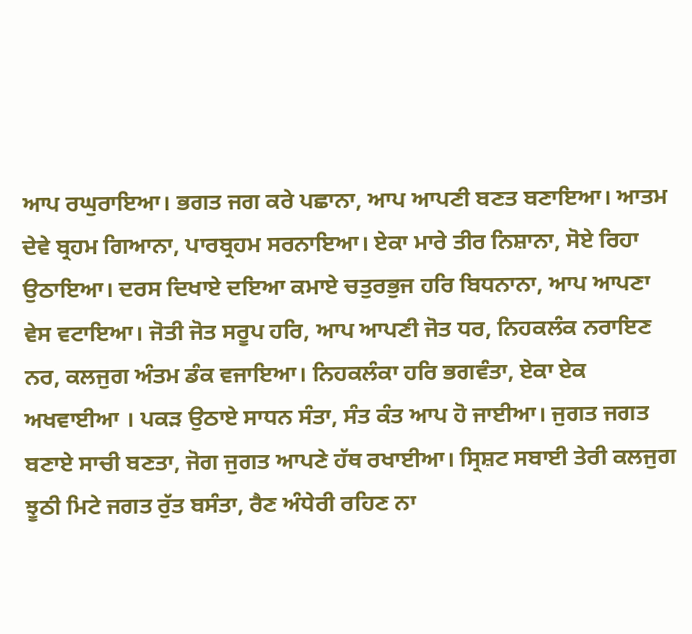ਆਪ ਰਘੁਰਾਇਆ। ਭਗਤ ਜਗ ਕਰੇ ਪਛਾਨਾ, ਆਪ ਆਪਣੀ ਬਣਤ ਬਣਾਇਆ। ਆਤਮ ਦੇਵੇ ਬ੍ਰਹਮ ਗਿਆਨਾ, ਪਾਰਬ੍ਰਹਮ ਸਰਨਾਇਆ। ਏਕਾ ਮਾਰੇ ਤੀਰ ਨਿਸ਼ਾਨਾ, ਸੋਏ ਰਿਹਾ ਉਠਾਇਆ। ਦਰਸ ਦਿਖਾਏ ਦਇਆ ਕਮਾਏ ਚਤੁਰਭੁਜ ਹਰਿ ਬਿਧਨਾਨਾ, ਆਪ ਆਪਣਾ ਵੇਸ ਵਟਾਇਆ। ਜੋਤੀ ਜੋਤ ਸਰੂਪ ਹਰਿ, ਆਪ ਆਪਣੀ ਜੋਤ ਧਰ, ਨਿਹਕਲੰਕ ਨਰਾਇਣ ਨਰ, ਕਲਜੁਗ ਅੰਤਮ ਡੰਕ ਵਜਾਇਆ। ਨਿਹਕਲੰਕਾ ਹਰਿ ਭਗਵੰਤਾ, ਏਕਾ ਏਕ ਅਖਵਾਈਆ । ਪਕੜ ਉਠਾਏ ਸਾਧਨ ਸੰਤਾ, ਸੰਤ ਕੰਤ ਆਪ ਹੋ ਜਾਈਆ। ਜੁਗਤ ਜਗਤ ਬਣਾਏ ਸਾਚੀ ਬਣਤਾ, ਜੋਗ ਜੁਗਤ ਆਪਣੇ ਹੱਥ ਰਖਾਈਆ। ਸ੍ਰਿਸ਼ਟ ਸਬਾਈ ਤੇਰੀ ਕਲਜੁਗ ਝੂਠੀ ਮਿਟੇ ਜਗਤ ਰੁੱਤ ਬਸੰਤਾ, ਰੈਣ ਅੰਧੇਰੀ ਰਹਿਣ ਨਾ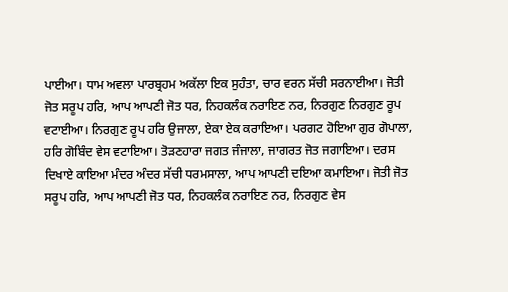ਪਾਈਆ। ਧਾਮ ਅਵਲਾ ਪਾਰਬ੍ਰਹਮ ਅਕੱਲਾ ਇਕ ਸੁਹੰਤਾ, ਚਾਰ ਵਰਨ ਸੱਚੀ ਸਰਨਾਈਆ। ਜੋਤੀ ਜੋਤ ਸਰੂਪ ਹਰਿ, ਆਪ ਆਪਣੀ ਜੋਤ ਧਰ, ਨਿਹਕਲੰਕ ਨਰਾਇਣ ਨਰ, ਨਿਰਗੁਣ ਨਿਰਗੁਣ ਰੂਪ ਵਟਾਈਆ। ਨਿਰਗੁਣ ਰੂਪ ਹਰਿ ਉਜਾਲਾ, ਏਕਾ ਏਕ ਕਰਾਇਆ। ਪਰਗਟ ਹੋਇਆ ਗੁਰ ਗੋਪਾਲਾ, ਹਰਿ ਗੋਬਿੰਦ ਵੇਸ ਵਟਾਇਆ। ਤੋੜਣਹਾਰਾ ਜਗਤ ਜੰਜਾਲਾ, ਜਾਗਰਤ ਜੋਤ ਜਗਾਇਆ। ਦਰਸ ਦਿਖਾਏ ਕਾਇਆ ਮੰਦਰ ਅੰਦਰ ਸੱਚੀ ਧਰਮਸਾਲਾ, ਆਪ ਆਪਣੀ ਦਇਆ ਕਮਾਇਆ। ਜੋਤੀ ਜੋਤ ਸਰੂਪ ਹਰਿ, ਆਪ ਆਪਣੀ ਜੋਤ ਧਰ, ਨਿਹਕਲੰਕ ਨਰਾਇਣ ਨਰ, ਨਿਰਗੁਣ ਵੇਸ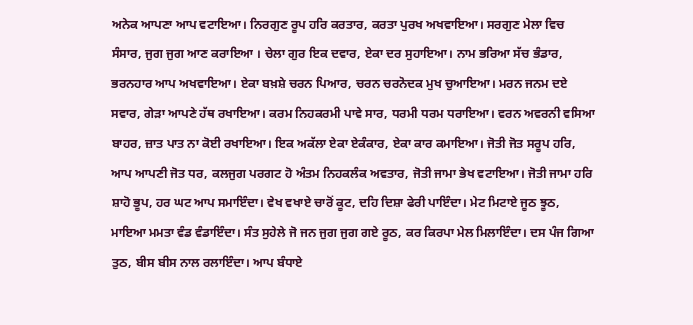ਅਨੇਕ ਆਪਣਾ ਆਪ ਵਟਾਇਆ। ਨਿਰਗੁਣ ਰੂਪ ਹਰਿ ਕਰਤਾਰ, ਕਰਤਾ ਪੁਰਖ ਅਖਵਾਇਆ। ਸਰਗੁਣ ਮੇਲਾ ਵਿਚ ਸੰਸਾਰ, ਜੁਗ ਜੁਗ ਆਣ ਕਰਾਇਆ । ਚੇਲਾ ਗੁਰ ਇਕ ਦਵਾਰ, ਏਕਾ ਦਰ ਸੁਹਾਇਆ। ਨਾਮ ਭਰਿਆ ਸੱਚ ਭੰਡਾਰ, ਭਰਨਹਾਰ ਆਪ ਅਖਵਾਇਆ। ਏਕਾ ਬਖ਼ਸ਼ੇ ਚਰਨ ਪਿਆਰ, ਚਰਨ ਚਰਨੋਦਕ ਮੁਖ ਚੁਆਇਆ। ਮਰਨ ਜਨਮ ਦਏ ਸਵਾਰ, ਗੇੜਾ ਆਪਣੇ ਹੱਥ ਰਖਾਇਆ। ਕਰਮ ਨਿਹਕਰਮੀ ਪਾਵੇ ਸਾਰ, ਧਰਮੀ ਧਰਮ ਧਰਾਇਆ। ਵਰਨ ਅਵਰਨੀ ਵਸਿਆ ਬਾਹਰ, ਜ਼ਾਤ ਪਾਤ ਨਾ ਕੋਈ ਰਖਾਇਆ। ਇਕ ਅਕੱਲਾ ਏਕਾ ਏਕੰਕਾਰ, ਏਕਾ ਕਾਰ ਕਮਾਇਆ। ਜੋਤੀ ਜੋਤ ਸਰੂਪ ਹਰਿ, ਆਪ ਆਪਣੀ ਜੋਤ ਧਰ, ਕਲਜੁਗ ਪਰਗਟ ਹੋ ਅੰਤਮ ਨਿਹਕਲੰਕ ਅਵਤਾਰ, ਜੋਤੀ ਜਾਮਾ ਭੇਖ ਵਟਾਇਆ। ਜੋਤੀ ਜਾਮਾ ਹਰਿ ਸ਼ਾਹੋ ਭੂਪ, ਹਰ ਘਟ ਆਪ ਸਮਾਇੰਦਾ। ਵੇਖ ਵਖਾਏ ਚਾਰੋਂ ਕੂਟ, ਦਹਿ ਦਿਸ਼ਾ ਫੇਰੀ ਪਾਇੰਦਾ। ਮੇਟ ਮਿਟਾਏ ਜੂਠ ਝੂਠ, ਮਾਇਆ ਮਮਤਾ ਵੰਡ ਵੰਡਾਇੰਦਾ। ਸੰਤ ਸੁਹੇਲੇ ਜੋ ਜਨ ਜੁਗ ਜੁਗ ਗਏ ਰੂਠ, ਕਰ ਕਿਰਪਾ ਮੇਲ ਮਿਲਾਇੰਦਾ। ਦਸ ਪੰਜ ਗਿਆ ਤੁਠ, ਬੀਸ ਬੀਸ ਨਾਲ ਰਲਾਇੰਦਾ। ਆਪ ਬੰਧਾਏ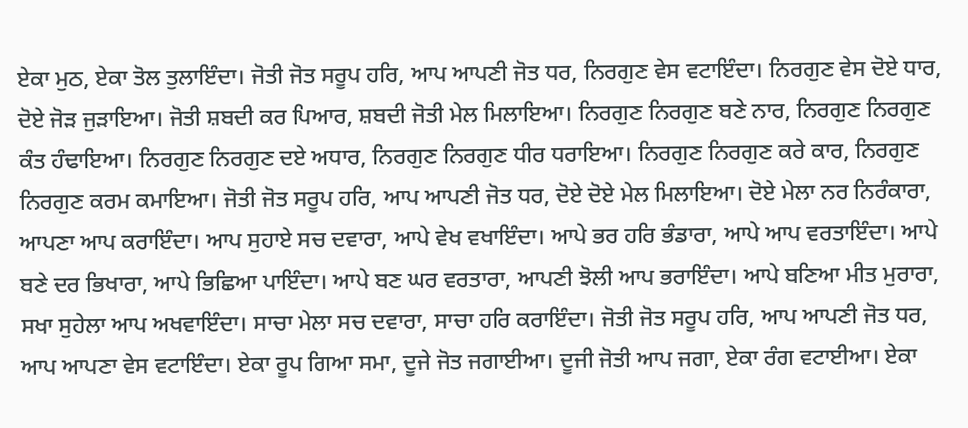ਏਕਾ ਮੁਠ, ਏਕਾ ਤੋਲ ਤੁਲਾਇੰਦਾ। ਜੋਤੀ ਜੋਤ ਸਰੂਪ ਹਰਿ, ਆਪ ਆਪਣੀ ਜੋਤ ਧਰ, ਨਿਰਗੁਣ ਵੇਸ ਵਟਾਇੰਦਾ। ਨਿਰਗੁਣ ਵੇਸ ਦੋਏ ਧਾਰ, ਦੋਏ ਜੋੜ ਜੁੜਾਇਆ। ਜੋਤੀ ਸ਼ਬਦੀ ਕਰ ਪਿਆਰ, ਸ਼ਬਦੀ ਜੋਤੀ ਮੇਲ ਮਿਲਾਇਆ। ਨਿਰਗੁਣ ਨਿਰਗੁਣ ਬਣੇ ਨਾਰ, ਨਿਰਗੁਣ ਨਿਰਗੁਣ ਕੰਤ ਹੰਢਾਇਆ। ਨਿਰਗੁਣ ਨਿਰਗੁਣ ਦਏ ਅਧਾਰ, ਨਿਰਗੁਣ ਨਿਰਗੁਣ ਧੀਰ ਧਰਾਇਆ। ਨਿਰਗੁਣ ਨਿਰਗੁਣ ਕਰੇ ਕਾਰ, ਨਿਰਗੁਣ ਨਿਰਗੁਣ ਕਰਮ ਕਮਾਇਆ। ਜੋਤੀ ਜੋਤ ਸਰੂਪ ਹਰਿ, ਆਪ ਆਪਣੀ ਜੋਤ ਧਰ, ਦੋਏ ਦੋਏ ਮੇਲ ਮਿਲਾਇਆ। ਦੋਏ ਮੇਲਾ ਨਰ ਨਿਰੰਕਾਰਾ, ਆਪਣਾ ਆਪ ਕਰਾਇੰਦਾ। ਆਪ ਸੁਹਾਏ ਸਚ ਦਵਾਰਾ, ਆਪੇ ਵੇਖ ਵਖਾਇੰਦਾ। ਆਪੇ ਭਰ ਹਰਿ ਭੰਡਾਰਾ, ਆਪੇ ਆਪ ਵਰਤਾਇੰਦਾ। ਆਪੇ ਬਣੇ ਦਰ ਭਿਖਾਰਾ, ਆਪੇ ਭਿਛਿਆ ਪਾਇੰਦਾ। ਆਪੇ ਬਣ ਘਰ ਵਰਤਾਰਾ, ਆਪਣੀ ਝੋਲੀ ਆਪ ਭਰਾਇੰਦਾ। ਆਪੇ ਬਣਿਆ ਮੀਤ ਮੁਰਾਰਾ, ਸਖਾ ਸੁਹੇਲਾ ਆਪ ਅਖਵਾਇੰਦਾ। ਸਾਚਾ ਮੇਲਾ ਸਚ ਦਵਾਰਾ, ਸਾਚਾ ਹਰਿ ਕਰਾਇੰਦਾ। ਜੋਤੀ ਜੋਤ ਸਰੂਪ ਹਰਿ, ਆਪ ਆਪਣੀ ਜੋਤ ਧਰ, ਆਪ ਆਪਣਾ ਵੇਸ ਵਟਾਇੰਦਾ। ਏਕਾ ਰੂਪ ਗਿਆ ਸਮਾ, ਦੂਜੇ ਜੋਤ ਜਗਾਈਆ। ਦੂਜੀ ਜੋਤੀ ਆਪ ਜਗਾ, ਏਕਾ ਰੰਗ ਵਟਾਈਆ। ਏਕਾ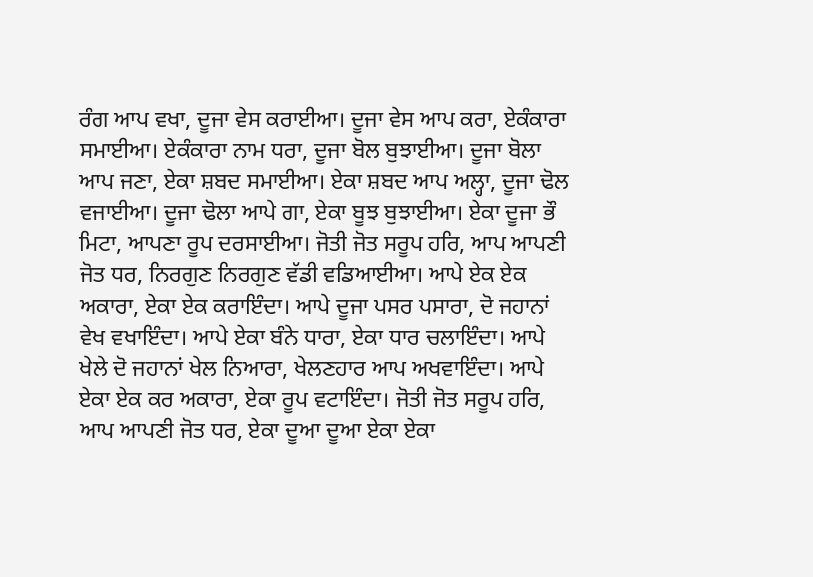ਰੰਗ ਆਪ ਵਖਾ, ਦੂਜਾ ਵੇਸ ਕਰਾਈਆ। ਦੂਜਾ ਵੇਸ ਆਪ ਕਰਾ, ਏਕੰਕਾਰਾ ਸਮਾਈਆ। ਏਕੰਕਾਰਾ ਨਾਮ ਧਰਾ, ਦੂਜਾ ਬੋਲ ਬੁਝਾਈਆ। ਦੂਜਾ ਬੋਲਾ ਆਪ ਜਣਾ, ਏਕਾ ਸ਼ਬਦ ਸਮਾਈਆ। ਏਕਾ ਸ਼ਬਦ ਆਪ ਅਲ੍ਹਾ, ਦੂਜਾ ਢੋਲ ਵਜਾਈਆ। ਦੂਜਾ ਢੋਲਾ ਆਪੇ ਗਾ, ਏਕਾ ਬੂਝ ਬੁਝਾਈਆ। ਏਕਾ ਦੂਜਾ ਭੌ ਮਿਟਾ, ਆਪਣਾ ਰੂਪ ਦਰਸਾਈਆ। ਜੋਤੀ ਜੋਤ ਸਰੂਪ ਹਰਿ, ਆਪ ਆਪਣੀ ਜੋਤ ਧਰ, ਨਿਰਗੁਣ ਨਿਰਗੁਣ ਵੱਡੀ ਵਡਿਆਈਆ। ਆਪੇ ਏਕ ਏਕ ਅਕਾਰਾ, ਏਕਾ ਏਕ ਕਰਾਇੰਦਾ। ਆਪੇ ਦੂਜਾ ਪਸਰ ਪਸਾਰਾ, ਦੋ ਜਹਾਨਾਂ ਵੇਖ ਵਖਾਇੰਦਾ। ਆਪੇ ਏਕਾ ਬੰਨੇ ਧਾਰਾ, ਏਕਾ ਧਾਰ ਚਲਾਇੰਦਾ। ਆਪੇ ਖੇਲੇ ਦੋ ਜਹਾਨਾਂ ਖੇਲ ਨਿਆਰਾ, ਖੇਲਣਹਾਰ ਆਪ ਅਖਵਾਇੰਦਾ। ਆਪੇ ਏਕਾ ਏਕ ਕਰ ਅਕਾਰਾ, ਏਕਾ ਰੂਪ ਵਟਾਇੰਦਾ। ਜੋਤੀ ਜੋਤ ਸਰੂਪ ਹਰਿ, ਆਪ ਆਪਣੀ ਜੋਤ ਧਰ, ਏਕਾ ਦੂਆ ਦੂਆ ਏਕਾ ਏਕਾ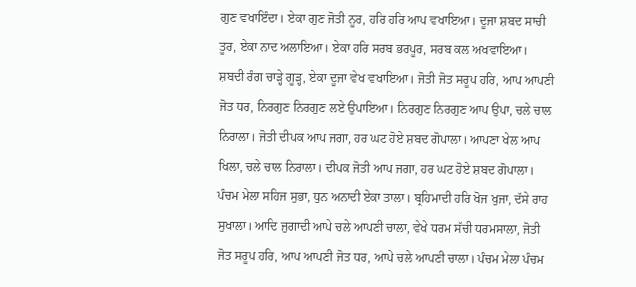ਗੁਣ ਵਖਾਇੰਦਾ। ਏਕਾ ਗੁਣ ਜੋਤੀ ਨੂਰ, ਹਰਿ ਹਰਿ ਆਪ ਵਖਾਇਆ। ਦੂਜਾ ਸ਼ਬਦ ਸਾਚੀ ਤੂਰ, ਏਕਾ ਨਾਦ ਅਲਾਇਆ। ਏਕਾ ਹਰਿ ਸਰਬ ਭਰਪੂਰ, ਸਰਬ ਕਲ ਅਖਵਾਇਆ। ਸ਼ਬਦੀ ਰੰਗ ਚਾੜ੍ਹੇ ਗੂੜ੍ਹ, ਏਕਾ ਦੂਜਾ ਵੇਖ ਵਖਾਇਆ। ਜੋਤੀ ਜੋਤ ਸਰੂਪ ਹਰਿ, ਆਪ ਆਪਣੀ ਜੋਤ ਧਰ, ਨਿਰਗੁਣ ਨਿਰਗੁਣ ਲਏ ਉਪਾਇਆ। ਨਿਰਗੁਣ ਨਿਰਗੁਣ ਆਪ ਉਪਾ, ਚਲੇ ਚਾਲ ਨਿਰਾਲਾ। ਜੋਤੀ ਦੀਪਕ ਆਪ ਜਗਾ, ਹਰ ਘਟ ਹੋਏ ਸ਼ਬਦ ਗੋਪਾਲਾ। ਆਪਣਾ ਖੇਲ ਆਪ ਖਿਲਾ, ਚਲੇ ਚਾਲ ਨਿਰਾਲਾ। ਦੀਪਕ ਜੋਤੀ ਆਪ ਜਗਾ, ਹਰ ਘਟ ਹੋਏ ਸ਼ਬਦ ਗੋਪਾਲਾ। ਪੰਚਮ ਮੇਲਾ ਸਹਿਜ ਸੁਭਾ, ਧੁਨ ਅਨਾਦੀ ਏਕਾ ਤਾਲਾ। ਬ੍ਰਹਿਮਾਦੀ ਹਰਿ ਖੋਜ ਖੁਜਾ, ਦੱਸੇ ਰਾਹ ਸੁਖਾਲਾ। ਆਦਿ ਜੁਗਾਦੀ ਆਪੇ ਚਲੇ ਆਪਣੀ ਚਾਲਾ, ਵੇਖੇ ਧਰਮ ਸੱਚੀ ਧਰਮਸਾਲਾ, ਜੋਤੀ ਜੋਤ ਸਰੂਪ ਹਰਿ, ਆਪ ਆਪਣੀ ਜੋਤ ਧਰ, ਆਪੇ ਚਲੇ ਆਪਣੀ ਚਾਲਾ। ਪੰਚਮ ਮੇਲਾ ਪੰਚਮ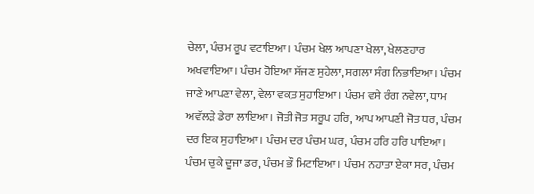ਚੇਲਾ, ਪੰਚਮ ਰੂਪ ਵਟਾਇਆ। ਪੰਚਮ ਖੇਲ ਆਪਣਾ ਖੇਲਾ, ਖੇਲਣਹਾਰ ਅਖਵਾਇਆ। ਪੰਚਮ ਹੋਇਆ ਸੱਜਣ ਸੁਹੇਲਾ, ਸਗਲਾ ਸੰਗ ਨਿਭਾਇਆ। ਪੰਚਮ ਜਾਣੇ ਆਪਣਾ ਵੇਲਾ, ਵੇਲਾ ਵਕ਼ਤ ਸੁਹਾਇਆ। ਪੰਚਮ ਵਸੇ ਰੰਗ ਨਵੇਲਾ, ਧਾਮ ਅਵੱਲੜੇ ਡੇਰਾ ਲਾਇਆ। ਜੋਤੀ ਜੋਤ ਸਰੂਪ ਹਰਿ, ਆਪ ਆਪਣੀ ਜੋਤ ਧਰ, ਪੰਚਮ ਦਰ ਇਕ ਸੁਹਾਇਆ। ਪੰਚਮ ਦਰ ਪੰਚਮ ਘਰ, ਪੰਚਮ ਹਰਿ ਹਰਿ ਪਾਇਆ। ਪੰਚਮ ਚੁਕੇ ਦੂਜਾ ਡਰ, ਪੰਚਮ ਭੌ ਮਿਟਾਇਆ। ਪੰਚਮ ਨਹਾਤਾ ਏਕਾ ਸਰ, ਪੰਚਮ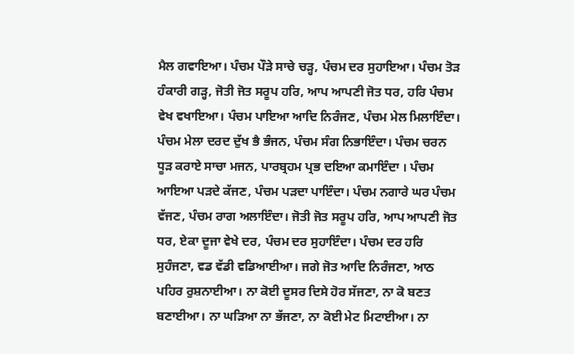ਮੈਲ ਗਵਾਇਆ। ਪੰਚਮ ਪੌੜੇ ਸਾਚੇ ਚੜ੍ਹ, ਪੰਚਮ ਦਰ ਸੁਹਾਇਆ। ਪੰਚਮ ਤੋੜ ਹੰਕਾਰੀ ਗੜ੍ਹ, ਜੋਤੀ ਜੋਤ ਸਰੂਪ ਹਰਿ, ਆਪ ਆਪਣੀ ਜੋਤ ਧਰ, ਹਰਿ ਪੰਚਮ ਵੇਖ ਵਖਾਇਆ। ਪੰਚਮ ਪਾਇਆ ਆਦਿ ਨਿਰੰਜਣ, ਪੰਚਮ ਮੇਲ ਮਿਲਾਇੰਦਾ। ਪੰਚਮ ਮੇਲਾ ਦਰਦ ਦੁੱਖ ਭੈ ਭੰਜਨ, ਪੰਚਮ ਸੰਗ ਨਿਭਾਇੰਦਾ। ਪੰਚਮ ਚਰਨ ਧੂੜ ਕਰਾਏ ਸਾਚਾ ਮਜਨ, ਪਾਰਬ੍ਰਹਮ ਪ੍ਰਭ ਦਇਆ ਕਮਾਇੰਦਾ । ਪੰਚਮ ਆਇਆ ਪੜਦੇ ਕੱਜਣ, ਪੰਚਮ ਪੜਦਾ ਪਾਇੰਦਾ। ਪੰਚਮ ਨਗਾਰੇ ਘਰ ਪੰਚਮ ਵੱਜਣ, ਪੰਚਮ ਰਾਗ ਅਲਾਇੰਦਾ। ਜੋਤੀ ਜੋਤ ਸਰੂਪ ਹਰਿ, ਆਪ ਆਪਣੀ ਜੋਤ ਧਰ, ਏਕਾ ਦੂਜਾ ਵੇਖੇ ਦਰ, ਪੰਚਮ ਦਰ ਸੁਹਾਇੰਦਾ। ਪੰਚਮ ਦਰ ਹਰਿ ਸੁਹੰਜਣਾ, ਵਡ ਵੱਡੀ ਵਡਿਆਈਆ। ਜਗੇ ਜੋਤ ਆਦਿ ਨਿਰੰਜਣਾ, ਆਠ ਪਹਿਰ ਰੁਸ਼ਨਾਈਆ। ਨਾ ਕੋਈ ਦੂਸਰ ਦਿਸੇ ਹੋਰ ਸੱਜਣਾ, ਨਾ ਕੋ ਬਣਤ ਬਣਾਈਆ। ਨਾ ਘੜਿਆ ਨਾ ਭੱਜਣਾ, ਨਾ ਕੋਈ ਮੇਟ ਮਿਟਾਈਆ। ਨਾ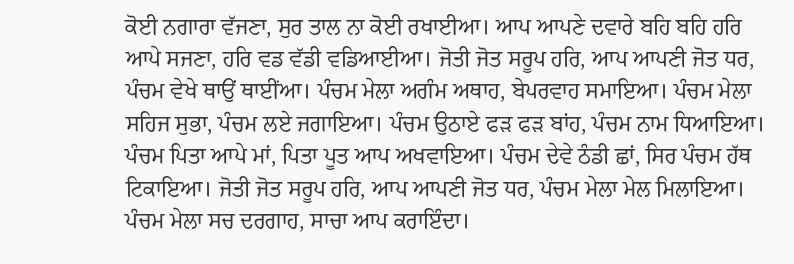ਕੋਈ ਨਗਾਰਾ ਵੱਜਣਾ, ਸੁਰ ਤਾਲ ਨਾ ਕੋਈ ਰਖਾਈਆ। ਆਪ ਆਪਣੇ ਦਵਾਰੇ ਬਹਿ ਬਹਿ ਹਰਿ ਆਪੇ ਸਜਣਾ, ਹਰਿ ਵਡ ਵੱਡੀ ਵਡਿਆਈਆ। ਜੋਤੀ ਜੋਤ ਸਰੂਪ ਹਰਿ, ਆਪ ਆਪਣੀ ਜੋਤ ਧਰ, ਪੰਚਮ ਵੇਖੇ ਥਾਉਂ ਥਾਈਂਆ। ਪੰਚਮ ਮੇਲਾ ਅਗੰਮ ਅਥਾਹ, ਬੇਪਰਵਾਹ ਸਮਾਇਆ। ਪੰਚਮ ਮੇਲਾ ਸਹਿਜ ਸੁਭਾ, ਪੰਚਮ ਲਏ ਜਗਾਇਆ। ਪੰਚਮ ਉਠਾਏ ਫੜ ਫੜ ਬਾਂਹ, ਪੰਚਮ ਨਾਮ ਧਿਆਇਆ। ਪੰਚਮ ਪਿਤਾ ਆਪੇ ਮਾਂ, ਪਿਤਾ ਪੂਤ ਆਪ ਅਖਵਾਇਆ। ਪੰਚਮ ਦੇਵੇ ਠੰਡੀ ਛਾਂ, ਸਿਰ ਪੰਚਮ ਹੱਥ ਟਿਕਾਇਆ। ਜੋਤੀ ਜੋਤ ਸਰੂਪ ਹਰਿ, ਆਪ ਆਪਣੀ ਜੋਤ ਧਰ, ਪੰਚਮ ਮੇਲਾ ਮੇਲ ਮਿਲਾਇਆ। ਪੰਚਮ ਮੇਲਾ ਸਚ ਦਰਗਾਹ, ਸਾਚਾ ਆਪ ਕਰਾਇੰਦਾ।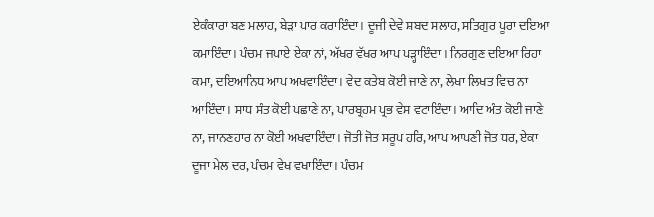ਏਕੰਕਾਰਾ ਬਣ ਮਲਾਹ, ਬੇੜਾ ਪਾਰ ਕਰਾਇੰਦਾ। ਦੂਜੀ ਦੇਵੇ ਸ਼ਬਦ ਸਲਾਹ, ਸਤਿਗੁਰ ਪੂਰਾ ਦਇਆ ਕਮਾਇੰਦਾ। ਪੰਚਮ ਜਪਾਏ ਏਕਾ ਨਾਂ, ਅੱਖਰ ਵੱਖਰ ਆਪ ਪੜ੍ਹਾਇੰਦਾ । ਨਿਰਗੁਣ ਦਇਆ ਰਿਹਾ ਕਮਾ, ਦਇਆਨਿਧ ਆਪ ਅਖਵਾਇੰਦਾ। ਵੇਦ ਕਤੇਬ ਕੋਈ ਜਾਣੇ ਨਾ, ਲੇਖਾ ਲਿਖਤ ਵਿਚ ਨਾ ਆਇੰਦਾ। ਸਾਧ ਸੰਤ ਕੋਈ ਪਛਾਣੇ ਨਾ, ਪਾਰਬ੍ਰਹਮ ਪ੍ਰਭ ਵੇਸ ਵਟਾਇੰਦਾ। ਆਦਿ ਅੰਤ ਕੋਈ ਜਾਣੇ ਨਾ, ਜਾਨਣਹਾਰ ਨਾ ਕੋਈ ਅਖਵਾਇੰਦਾ। ਜੋਤੀ ਜੋਤ ਸਰੂਪ ਹਰਿ, ਆਪ ਆਪਣੀ ਜੋਤ ਧਰ, ਏਕਾ ਦੂਜਾ ਮੇਲ ਦਰ, ਪੰਚਮ ਵੇਖ ਵਖਾਇੰਦਾ। ਪੰਚਮ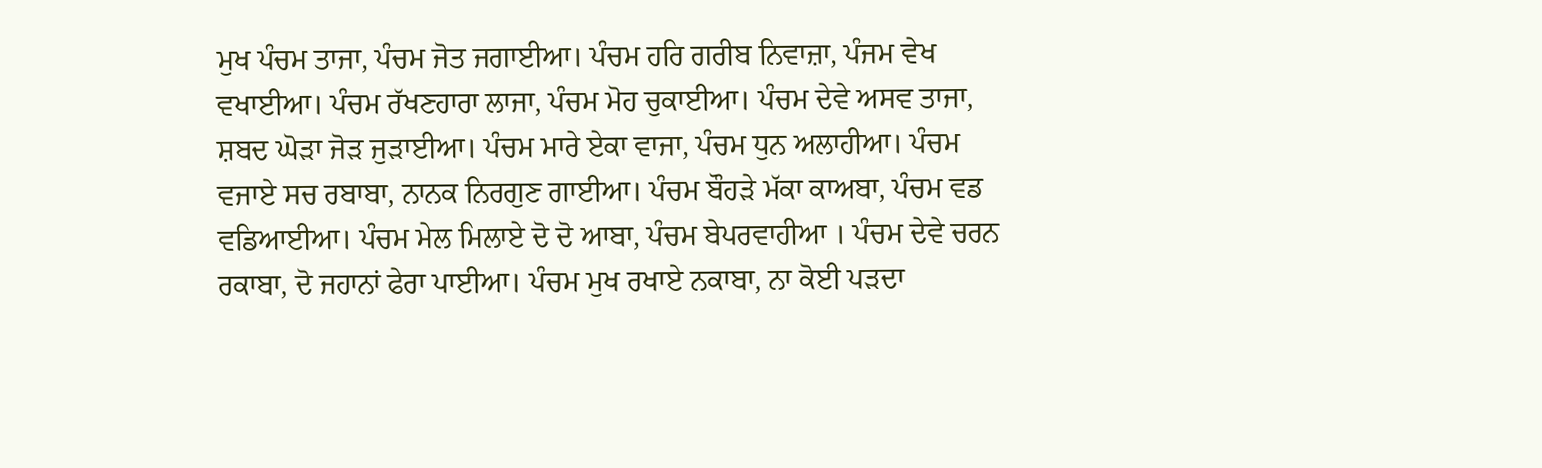ਮੁਖ ਪੰਚਮ ਤਾਜਾ, ਪੰਚਮ ਜੋਤ ਜਗਾਈਆ। ਪੰਚਮ ਹਰਿ ਗਰੀਬ ਨਿਵਾਜ਼ਾ, ਪੰਜਮ ਵੇਖ ਵਖਾਈਆ। ਪੰਚਮ ਰੱਖਣਹਾਰਾ ਲਾਜਾ, ਪੰਚਮ ਮੋਹ ਚੁਕਾਈਆ। ਪੰਚਮ ਦੇਵੇ ਅਸਵ ਤਾਜਾ, ਸ਼ਬਦ ਘੋੜਾ ਜੋੜ ਜੁੜਾਈਆ। ਪੰਚਮ ਮਾਰੇ ਏਕਾ ਵਾਜਾ, ਪੰਚਮ ਧੁਨ ਅਲਾਹੀਆ। ਪੰਚਮ ਵਜਾਏ ਸਚ ਰਬਾਬਾ, ਨਾਨਕ ਨਿਰਗੁਣ ਗਾਈਆ। ਪੰਚਮ ਬੌਹੜੇ ਮੱਕਾ ਕਾਅਬਾ, ਪੰਚਮ ਵਡ ਵਡਿਆਈਆ। ਪੰਚਮ ਮੇਲ ਮਿਲਾਏ ਦੋ ਦੋ ਆਬਾ, ਪੰਚਮ ਬੇਪਰਵਾਹੀਆ । ਪੰਚਮ ਦੇਵੇ ਚਰਨ ਰਕਾਬਾ, ਦੋ ਜਹਾਨਾਂ ਫੇਰਾ ਪਾਈਆ। ਪੰਚਮ ਮੁਖ ਰਖਾਏ ਨਕਾਬਾ, ਨਾ ਕੋਈ ਪੜਦਾ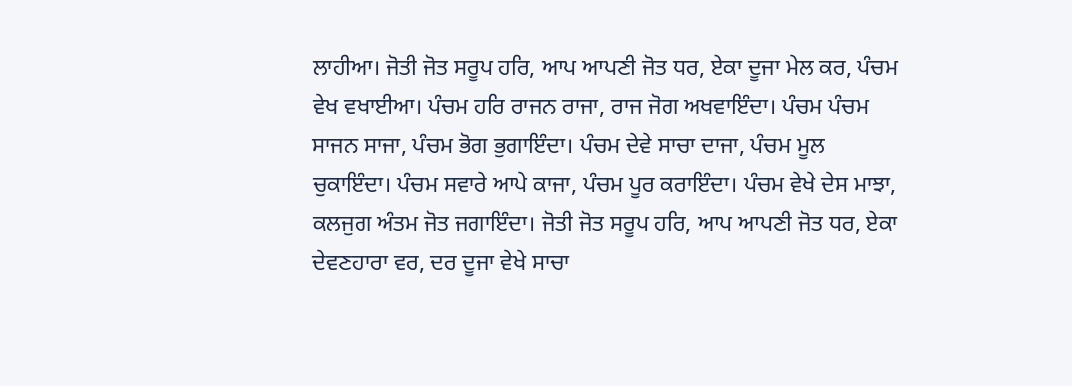ਲਾਹੀਆ। ਜੋਤੀ ਜੋਤ ਸਰੂਪ ਹਰਿ, ਆਪ ਆਪਣੀ ਜੋਤ ਧਰ, ਏਕਾ ਦੂਜਾ ਮੇਲ ਕਰ, ਪੰਚਮ ਵੇਖ ਵਖਾਈਆ। ਪੰਚਮ ਹਰਿ ਰਾਜਨ ਰਾਜਾ, ਰਾਜ ਜੋਗ ਅਖਵਾਇੰਦਾ। ਪੰਚਮ ਪੰਚਮ ਸਾਜਨ ਸਾਜਾ, ਪੰਚਮ ਭੋਗ ਭੁਗਾਇੰਦਾ। ਪੰਚਮ ਦੇਵੇ ਸਾਚਾ ਦਾਜਾ, ਪੰਚਮ ਮੂਲ ਚੁਕਾਇੰਦਾ। ਪੰਚਮ ਸਵਾਰੇ ਆਪੇ ਕਾਜਾ, ਪੰਚਮ ਪੂਰ ਕਰਾਇੰਦਾ। ਪੰਚਮ ਵੇਖੇ ਦੇਸ ਮਾਝਾ, ਕਲਜੁਗ ਅੰਤਮ ਜੋਤ ਜਗਾਇੰਦਾ। ਜੋਤੀ ਜੋਤ ਸਰੂਪ ਹਰਿ, ਆਪ ਆਪਣੀ ਜੋਤ ਧਰ, ਏਕਾ ਦੇਵਣਹਾਰਾ ਵਰ, ਦਰ ਦੂਜਾ ਵੇਖੇ ਸਾਚਾ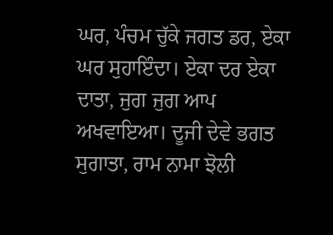ਘਰ, ਪੰਚਮ ਚੁੱਕੇ ਜਗਤ ਡਰ, ਏਕਾ ਘਰ ਸੁਹਾਇੰਦਾ। ਏਕਾ ਦਰ ਏਕਾ ਦਾਤਾ, ਜੁਗ ਜੁਗ ਆਪ ਅਖਵਾਇਆ। ਦੂਜੀ ਦੇਵੇ ਭਗਤ ਸੁਗਾਤਾ, ਰਾਮ ਨਾਮਾ ਝੋਲੀ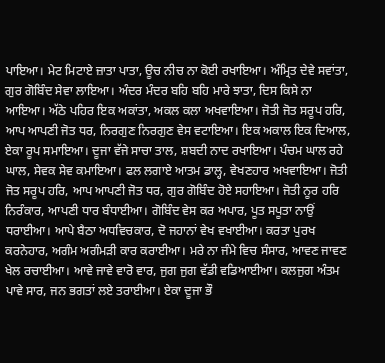ਪਾਇਆ। ਮੇਟ ਮਿਟਾਏ ਜ਼ਾਤਾ ਪਾਤਾ, ਊਚ ਨੀਚ ਨਾ ਕੋਈ ਰਖਾਇਆ। ਅੰਮ੍ਰਿਤ ਦੇਵੇ ਸਵਾਂਤਾ, ਗੁਰ ਗੋਬਿੰਦ ਸੇਵਾ ਲਾਇਆ। ਅੰਦਰ ਮੰਦਰ ਬਹਿ ਬਹਿ ਮਾਰੇ ਝਾਤਾ, ਦਿਸ ਕਿਸੇ ਨਾ ਆਇਆ। ਅੱਠੇ ਪਹਿਰ ਇਕ ਅਕਾਂਤਾ, ਅਕਲ ਕਲਾ ਅਖਵਾਇਆ। ਜੋਤੀ ਜੋਤ ਸਰੂਪ ਹਰਿ, ਆਪ ਆਪਣੀ ਜੋਤ ਧਰ, ਨਿਰਗੁਣ ਨਿਰਗੁਣ ਵੇਸ ਵਟਾਇਆ। ਇਕ ਅਕਾਲ ਇਕ ਦਿਆਲ, ਏਕਾ ਰੂਪ ਸਮਾਇਆ। ਦੂਜਾ ਵੱਜੇ ਸਾਚਾ ਤਾਲ, ਸ਼ਬਦੀ ਨਾਦ ਰਖਾਇਆ। ਪੰਚਮ ਘਾਲ ਰਹੇ ਘਾਲ, ਸੇਵਕ ਸੇਵ ਕਮਾਇਆ। ਫਲ ਲਗਾਏ ਆਤਮ ਡਾਲ੍ਹ, ਵੇਖਣਹਾਰ ਅਖਵਾਇਆ। ਜੋਤੀ ਜੋਤ ਸਰੂਪ ਹਰਿ, ਆਪ ਆਪਣੀ ਜੋਤ ਧਰ, ਗੁਰ ਗੋਬਿੰਦ ਹੋਏ ਸਹਾਇਆ। ਜੋਤੀ ਨੂਰ ਹਰਿ ਨਿਰੰਕਾਰ, ਆਪਣੀ ਧਾਰ ਬੰਧਾਈਆ। ਗੋਬਿੰਦ ਵੇਸ ਕਰ ਅਪਾਰ, ਪੂਤ ਸਪੂਤਾ ਨਾਉਂ ਧਰਾਈਆ। ਆਪੇ ਬੈਠਾ ਅਧਵਿਚਕਾਰ, ਦੋ ਜਹਾਨਾਂ ਵੇਖ ਵਖਾਈਆ। ਕਰਤਾ ਪੁਰਖ ਕਰਨੇਹਾਰ, ਅਗੰਮ ਅਗੰਮੜੀ ਕਾਰ ਕਰਾਈਆ। ਮਰੇ ਨਾ ਜੰਮੇ ਵਿਚ ਸੰਸਾਰ, ਆਵਣ ਜਾਵਣ ਖੇਲ ਰਚਾਈਆ। ਆਵੇ ਜਾਵੇ ਵਾਰੋ ਵਾਰ, ਜੁਗ ਜੁਗ ਵੱਡੀ ਵਡਿਆਈਆ। ਕਲਜੁਗ ਅੰਤਮ ਪਾਵੇ ਸਾਰ, ਜਨ ਭਗਤਾਂ ਲਏ ਤਰਾਈਆ। ਏਕਾ ਦੂਜਾ ਭੌ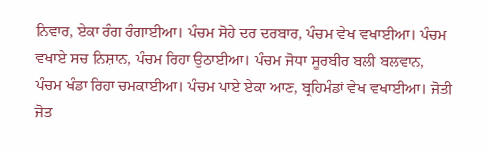ਨਿਵਾਰ, ਏਕਾ ਰੰਗ ਰੰਗਾਈਆ। ਪੰਚਮ ਸੋਹੇ ਦਰ ਦਰਬਾਰ, ਪੰਚਮ ਵੇਖ ਵਖਾਈਆ। ਪੰਚਮ ਵਖਾਏ ਸਚ ਨਿਸ਼ਾਨ, ਪੰਚਮ ਰਿਹਾ ਉਠਾਈਆ। ਪੰਚਮ ਜੋਧਾ ਸੂਰਬੀਰ ਬਲੀ ਬਲਵਾਨ, ਪੰਚਮ ਖੰਡਾ ਰਿਹਾ ਚਮਕਾਈਆ। ਪੰਚਮ ਪਾਏ ਏਕਾ ਆਣ, ਬ੍ਰਹਿਮੰਡਾਂ ਵੇਖ ਵਖਾਈਆ। ਜੋਤੀ ਜੋਤ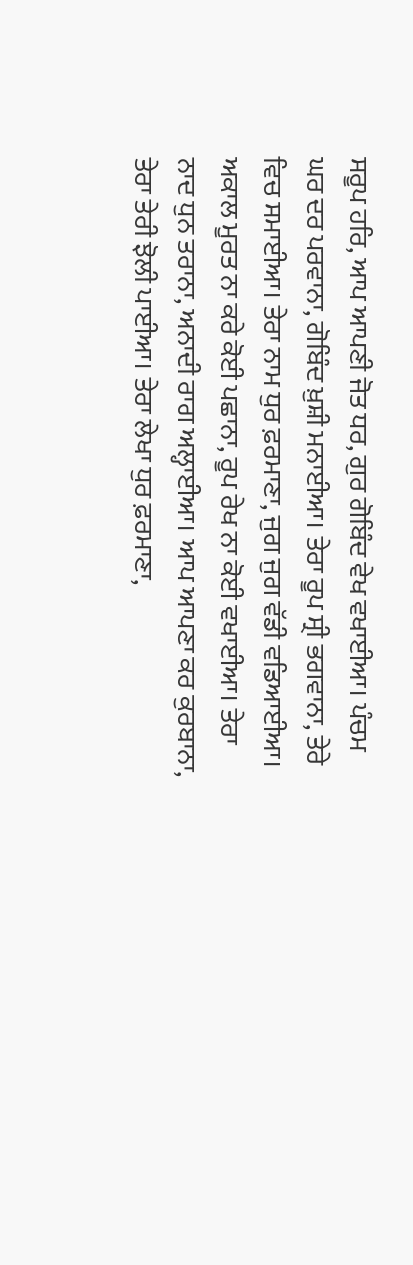ਸਰੂਪ ਹਰਿ, ਆਪ ਆਪਣੀ ਜੋਤ ਧਰ, ਗੁਰ ਗੋਬਿੰਦ ਵੇਖ ਵਖਾਈਆ। ਪੰਚਮ ਘਰ ਦਰ ਪਰਵਾਨਾ, ਗੋਬਿੰਦ ਖ਼ੁਸ਼ੀ ਮਨਾਈਆ। ਤੇਰਾ ਰੂਪ ਸ੍ਰੀ ਭਗਵਾਨਾ, ਤੇਰੇ ਵਿਚ ਸਮਾਈਆ। ਤੇਰਾ ਨਾਮ ਧੁਰ ਫ਼ਰਮਾਣਾ, ਜੁਗ ਜੁਗ ਵੱਡੀ ਵਡਿਆਈਆ। ਅਕਾਲ ਮੂਰਤ ਨਾ ਕਰੇ ਕੋਈ ਪਛਾਨਾ, ਰੂਪ ਰੇਖ ਨਾ ਕੋਈ ਵਖਾਈਆ। ਤੇਰਾ ਨਾਦ ਧੁਨ ਤਰਾਨਾ, ਅਨਾਦੀ ਰਾਗ ਅਲ੍ਹਾਈਆ। ਆਪ ਆਪਣਾ ਕਰ ਕੁਰਬਾਨਾ, ਤੇਰਾ ਤੇਰੀ ਝੋਲੀ ਪਾਈਆ। ਤੇਰਾ ਲੇਖਾ ਧੁਰ ਫ਼ਰਮਾਣਾ,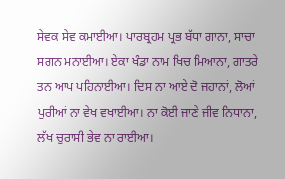ਸੇਵਕ ਸੇਵ ਕਮਾਈਆ। ਪਾਰਬ੍ਰਹਮ ਪ੍ਰਭ ਬੱਧਾ ਗਾਨਾ, ਸਾਚਾ ਸਗਨ ਮਨਾਈਆ। ਏਕਾ ਖੰਡਾ ਨਾਮ ਖਿਚ ਮਿਆਨਾ, ਗਾਤਰੇ ਤਨ ਆਪ ਪਹਿਨਾਈਆ। ਦਿਸ ਨਾ ਆਏ ਦੋ ਜਹਾਨਾਂ, ਲੋਆਂ ਪੁਰੀਆਂ ਨਾ ਵੇਖ ਵਖਾਈਆ। ਨਾ ਕੋਈ ਜਾਣੇ ਜੀਵ ਨਿਧਾਨਾ, ਲੱਖ ਚੁਰਾਸੀ ਭੇਵ ਨਾ ਰਾਈਆ।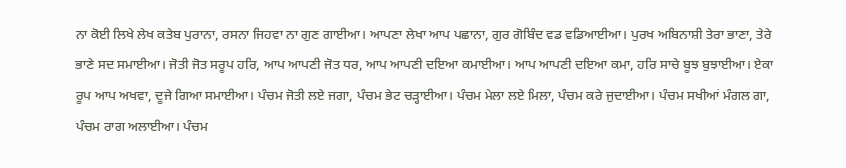ਨਾ ਕੋਈ ਲਿਖੇ ਲੇਖ ਕਤੇਬ ਪੁਰਾਨਾ, ਰਸਨਾ ਜਿਹਵਾ ਨਾ ਗੁਣ ਗਾਈਆ। ਆਪਣਾ ਲੇਖਾ ਆਪ ਪਛਾਨਾ, ਗੁਰ ਗੋਬਿੰਦ ਵਡ ਵਡਿਆਈਆ। ਪੁਰਖ ਅਬਿਨਾਸ਼ੀ ਤੇਰਾ ਭਾਣਾ, ਤੇਰੇ ਭਾਣੇ ਸਦ ਸਮਾਈਆ। ਜੋਤੀ ਜੋਤ ਸਰੂਪ ਹਰਿ, ਆਪ ਆਪਣੀ ਜੋਤ ਧਰ, ਆਪ ਆਪਣੀ ਦਇਆ ਕਮਾਈਆ। ਆਪ ਆਪਣੀ ਦਇਆ ਕਮਾ, ਹਰਿ ਸਾਚੇ ਬੂਝ ਬੁਝਾਈਆ। ਏਕਾ ਰੂਪ ਆਪ ਅਖਵਾ, ਦੂਜੇ ਗਿਆ ਸਮਾਈਆ। ਪੰਚਮ ਜੋਤੀ ਲਏ ਜਗਾ, ਪੰਚਮ ਭੇਟ ਚੜ੍ਹਾਈਆ। ਪੰਚਮ ਮੇਲਾ ਲਏ ਮਿਲਾ, ਪੰਚਮ ਕਰੇ ਜੁਦਾਈਆ। ਪੰਚਮ ਸਖੀਆਂ ਮੰਗਲ ਗਾ, ਪੰਚਮ ਰਾਗ ਅਲਾਈਆ। ਪੰਚਮ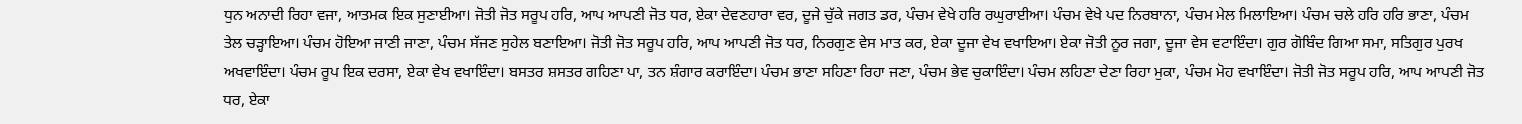ਧੁਨ ਅਨਾਦੀ ਰਿਹਾ ਵਜਾ, ਆਤਮਕ ਇਕ ਸੁਣਾਈਆ। ਜੋਤੀ ਜੋਤ ਸਰੂਪ ਹਰਿ, ਆਪ ਆਪਣੀ ਜੋਤ ਧਰ, ਏਕਾ ਦੇਵਣਹਾਰਾ ਵਰ, ਦੂਜੇ ਚੁੱਕੇ ਜਗਤ ਡਰ, ਪੰਚਮ ਵੇਖੇ ਹਰਿ ਰਘੁਰਾਈਆ। ਪੰਚਮ ਵੇਖੇ ਪਦ ਨਿਰਬਾਨਾ, ਪੰਚਮ ਮੇਲ ਮਿਲਾਇਆ। ਪੰਚਮ ਚਲੇ ਹਰਿ ਹਰਿ ਭਾਣਾ, ਪੰਚਮ ਤੇਲ ਚੜ੍ਹਾਇਆ। ਪੰਚਮ ਹੋਇਆ ਜਾਣੀ ਜਾਣਾ, ਪੰਚਮ ਸੱਜਣ ਸੁਹੇਲ ਬਣਾਇਆ। ਜੋਤੀ ਜੋਤ ਸਰੂਪ ਹਰਿ, ਆਪ ਆਪਣੀ ਜੋਤ ਧਰ, ਨਿਰਗੁਣ ਵੇਸ ਮਾਤ ਕਰ, ਏਕਾ ਦੂਜਾ ਵੇਖ ਵਖਾਇਆ। ਏਕਾ ਜੋਤੀ ਨੂਰ ਜਗਾ, ਦੂਜਾ ਵੇਸ ਵਟਾਇੰਦਾ। ਗੁਰ ਗੋਬਿੰਦ ਗਿਆ ਸਮਾ, ਸਤਿਗੁਰ ਪੁਰਖ ਅਖਵਾਇੰਦਾ। ਪੰਚਮ ਰੂਪ ਇਕ ਦਰਸਾ, ਏਕਾ ਵੇਖ ਵਖਾਇੰਦਾ। ਬਸਤਰ ਸ਼ਸਤਰ ਗਹਿਣਾ ਪਾ, ਤਨ ਸ਼ੰਗਾਰ ਕਰਾਇੰਦਾ। ਪੰਚਮ ਭਾਣਾ ਸਹਿਣਾ ਰਿਹਾ ਜਣਾ, ਪੰਚਮ ਭੇਵ ਚੁਕਾਇੰਦਾ। ਪੰਚਮ ਲਹਿਣਾ ਦੇਣਾ ਰਿਹਾ ਮੁਕਾ, ਪੰਚਮ ਮੋਹ ਵਖਾਇੰਦਾ। ਜੋਤੀ ਜੋਤ ਸਰੂਪ ਹਰਿ, ਆਪ ਆਪਣੀ ਜੋਤ ਧਰ, ਏਕਾ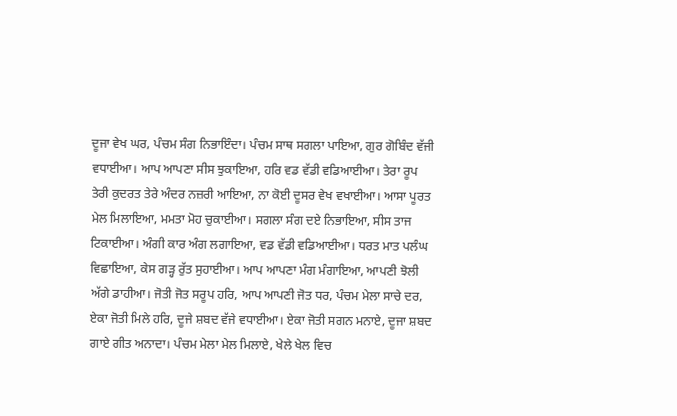ਦੂਜਾ ਵੇਖ ਘਰ, ਪੰਚਮ ਸੰਗ ਨਿਭਾਇੰਦਾ। ਪੰਚਮ ਸਾਥ ਸਗਲਾ ਪਾਇਆ, ਗੁਰ ਗੋਬਿੰਦ ਵੱਜੀ ਵਧਾਈਆ। ਆਪ ਆਪਣਾ ਸੀਸ ਝੁਕਾਇਆ, ਹਰਿ ਵਡ ਵੱਡੀ ਵਡਿਆਈਆ। ਤੇਰਾ ਰੂਪ ਤੇਰੀ ਕੁਦਰਤ ਤੇਰੇ ਅੰਦਰ ਨਜ਼ਰੀ ਆਇਆ, ਨਾ ਕੋਈ ਦੂਸਰ ਵੇਖ ਵਖਾਈਆ। ਆਸਾ ਪੂਰਤ ਮੇਲ ਮਿਲਾਇਆ, ਮਮਤਾ ਮੋਹ ਚੁਕਾਈਆ। ਸਗਲਾ ਸੰਗ ਦਏ ਨਿਭਾਇਆ, ਸੀਸ ਤਾਜ ਟਿਕਾਈਆ। ਅੰਗੀ ਕਾਰ ਅੰਗ ਲਗਾਇਆ, ਵਡ ਵੱਡੀ ਵਡਿਆਈਆ। ਧਰਤ ਮਾਤ ਪਲੰਘ ਵਿਛਾਇਆ, ਕੇਸ ਗੜ੍ਹ ਰੁੱਤ ਸੁਹਾਈਆ। ਆਪ ਆਪਣਾ ਮੰਗ ਮੰਗਾਇਆ, ਆਪਣੀ ਝੋਲੀ ਅੱਗੇ ਡਾਹੀਆ। ਜੋਤੀ ਜੋਤ ਸਰੂਪ ਹਰਿ, ਆਪ ਆਪਣੀ ਜੋਤ ਧਰ, ਪੰਚਮ ਮੇਲਾ ਸਾਚੇ ਦਰ, ਏਕਾ ਜੋਤੀ ਮਿਲੇ ਹਰਿ, ਦੂਜੇ ਸ਼ਬਦ ਵੱਜੇ ਵਧਾਈਆ। ਏਕਾ ਜੋਤੀ ਸਗਨ ਮਨਾਏ, ਦੂਜਾ ਸ਼ਬਦ ਗਾਏ ਗੀਤ ਅਨਾਦਾ। ਪੰਚਮ ਮੇਲਾ ਮੇਲ ਮਿਲਾਏ, ਖੇਲੇ ਖੇਲ ਵਿਚ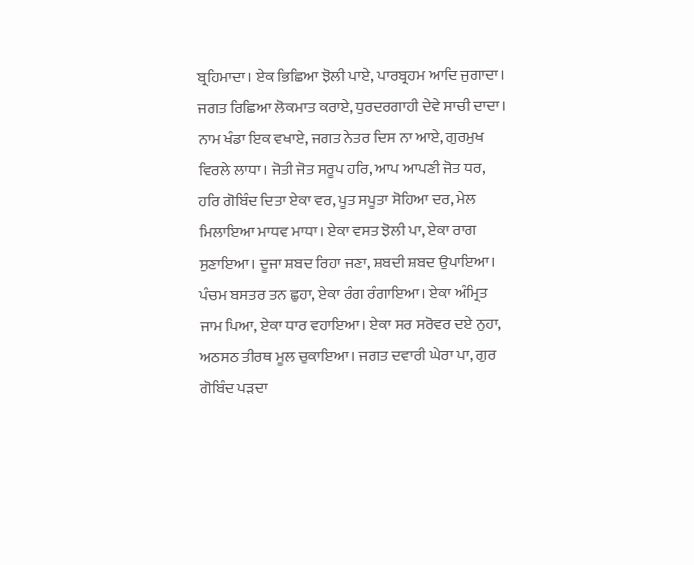ਬ੍ਰਹਿਮਾਦਾ। ਏਕ ਭਿਛਿਆ ਝੋਲੀ ਪਾਏ, ਪਾਰਬ੍ਰਹਮ ਆਦਿ ਜੁਗਾਦਾ। ਜਗਤ ਰਿਛਿਆ ਲੋਕਮਾਤ ਕਰਾਏ, ਧੁਰਦਰਗਾਹੀ ਦੇਵੇ ਸਾਚੀ ਦਾਦਾ। ਨਾਮ ਖੰਡਾ ਇਕ ਵਖਾਏ, ਜਗਤ ਨੇਤਰ ਦਿਸ ਨਾ ਆਏ, ਗੁਰਮੁਖ ਵਿਰਲੇ ਲਾਧਾ। ਜੋਤੀ ਜੋਤ ਸਰੂਪ ਹਰਿ, ਆਪ ਆਪਣੀ ਜੋਤ ਧਰ, ਹਰਿ ਗੋਬਿੰਦ ਦਿਤਾ ਏਕਾ ਵਰ, ਪੂਤ ਸਪੂਤਾ ਸੋਹਿਆ ਦਰ, ਮੇਲ ਮਿਲਾਇਆ ਮਾਧਵ ਮਾਧਾ। ਏਕਾ ਵਸਤ ਝੋਲੀ ਪਾ, ਏਕਾ ਰਾਗ ਸੁਣਾਇਆ। ਦੂਜਾ ਸ਼ਬਦ ਰਿਹਾ ਜਣਾ, ਸ਼ਬਦੀ ਸ਼ਬਦ ਉਪਾਇਆ। ਪੰਚਮ ਬਸਤਰ ਤਨ ਛੁਹਾ, ਏਕਾ ਰੰਗ ਰੰਗਾਇਆ। ਏਕਾ ਅੰਮ੍ਰਿਤ ਜਾਮ ਪਿਆ, ਏਕਾ ਧਾਰ ਵਹਾਇਆ। ਏਕਾ ਸਰ ਸਰੋਵਰ ਦਏ ਨੁਹਾ, ਅਠਸਠ ਤੀਰਥ ਮੂਲ ਚੁਕਾਇਆ। ਜਗਤ ਦਵਾਰੀ ਘੇਰਾ ਪਾ, ਗੁਰ ਗੋਬਿੰਦ ਪੜਦਾ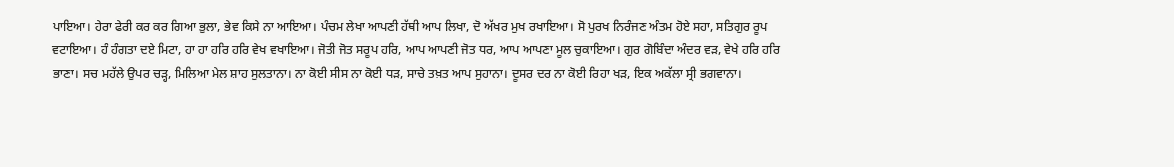ਪਾਇਆ। ਹੇਰਾ ਫੇਰੀ ਕਰ ਕਰ ਗਿਆ ਭੁਲਾ, ਭੇਵ ਕਿਸੇ ਨਾ ਆਇਆ। ਪੰਚਮ ਲੇਖਾ ਆਪਣੀ ਹੱਥੀ ਆਪ ਲਿਖਾ, ਦੋ ਅੱਖਰ ਮੁਖ ਰਖਾਇਆ। ਸੋ ਪੁਰਖ ਨਿਰੰਜਣ ਅੰਤਮ ਹੋਏ ਸਹਾ, ਸਤਿਗੁਰ ਰੂਪ ਵਟਾਇਆ। ਹੰ ਹੰਗਤਾ ਦਏ ਮਿਟਾ, ਹਾ ਹਾ ਹਰਿ ਹਰਿ ਵੇਖ ਵਖਾਇਆ। ਜੋਤੀ ਜੋਤ ਸਰੂਪ ਹਰਿ, ਆਪ ਆਪਣੀ ਜੋਤ ਧਰ, ਆਪ ਆਪਣਾ ਮੂਲ ਚੁਕਾਇਆ। ਗੁਰ ਗੋਬਿੰਦਾ ਅੰਦਰ ਵੜ, ਵੇਖੇ ਹਰਿ ਹਰਿ ਭਾਣਾ। ਸਚ ਮਹੱਲੇ ਉਪਰ ਚੜ੍ਹ, ਮਿਲਿਆ ਮੇਲ ਸ਼ਾਹ ਸੁਲਤਾਨਾ। ਨਾ ਕੋਈ ਸੀਸ ਨਾ ਕੋਈ ਧੜ, ਸਾਚੇ ਤਖ਼ਤ ਆਪ ਸੁਹਾਨਾ। ਦੂਸਰ ਦਰ ਨਾ ਕੋਈ ਰਿਹਾ ਖੜ, ਇਕ ਅਕੱਲਾ ਸ੍ਰੀ ਭਗਵਾਨਾ।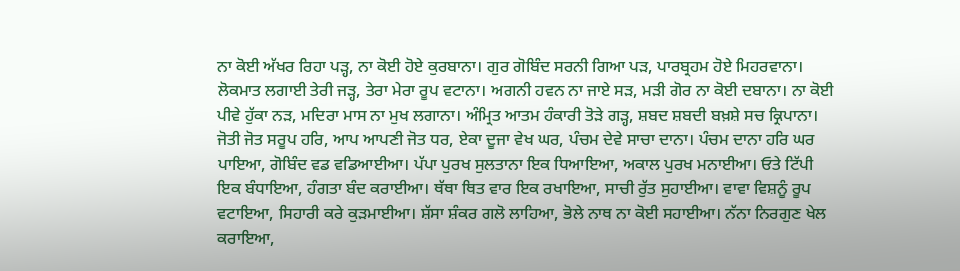ਨਾ ਕੋਈ ਅੱਖਰ ਰਿਹਾ ਪੜ੍ਹ, ਨਾ ਕੋਈ ਹੋਏ ਕੁਰਬਾਨਾ। ਗੁਰ ਗੋਬਿੰਦ ਸਰਨੀ ਗਿਆ ਪੜ, ਪਾਰਬ੍ਰਹਮ ਹੋਏ ਮਿਹਰਵਾਨਾ। ਲੋਕਮਾਤ ਲਗਾਈ ਤੇਰੀ ਜੜ੍ਹ, ਤੇਰਾ ਮੇਰਾ ਰੂਪ ਵਟਾਨਾ। ਅਗਨੀ ਹਵਨ ਨਾ ਜਾਏ ਸੜ, ਮੜੀ ਗੋਰ ਨਾ ਕੋਈ ਦਬਾਨਾ। ਨਾ ਕੋਈ ਪੀਵੇ ਹੁੱਕਾ ਨੜ, ਮਦਿਰਾ ਮਾਸ ਨਾ ਮੁਖ ਲਗਾਨਾ। ਅੰਮ੍ਰਿਤ ਆਤਮ ਹੰਕਾਰੀ ਤੋੜੇ ਗੜ੍ਹ, ਸ਼ਬਦ ਸ਼ਬਦੀ ਬਖ਼ਸ਼ੇ ਸਚ ਕ੍ਰਿਪਾਨਾ। ਜੋਤੀ ਜੋਤ ਸਰੂਪ ਹਰਿ, ਆਪ ਆਪਣੀ ਜੋਤ ਧਰ, ਏਕਾ ਦੂਜਾ ਵੇਖ ਘਰ, ਪੰਚਮ ਦੇਵੇ ਸਾਚਾ ਦਾਨਾ। ਪੰਚਮ ਦਾਨਾ ਹਰਿ ਘਰ ਪਾਇਆ, ਗੋਬਿੰਦ ਵਡ ਵਡਿਆਈਆ। ਪੱਪਾ ਪੁਰਖ ਸੁਲਤਾਨਾ ਇਕ ਧਿਆਇਆ, ਅਕਾਲ ਪੁਰਖ ਮਨਾਈਆ। ਓਤੇ ਟਿੱਪੀ ਇਕ ਬੰਧਾਇਆ, ਹੰਗਤਾ ਬੰਦ ਕਰਾਈਆ। ਥੱਥਾ ਥਿਤ ਵਾਰ ਇਕ ਰਖਾਇਆ, ਸਾਚੀ ਰੁੱਤ ਸੁਹਾਈਆ। ਵਾਵਾ ਵਿਸ਼ਨੂੰ ਰੂਪ ਵਟਾਇਆ, ਸਿਹਾਰੀ ਕਰੇ ਕੁੜਮਾਈਆ। ਸ਼ੱਸਾ ਸ਼ੰਕਰ ਗਲੋ ਲਾਹਿਆ, ਭੋਲੇ ਨਾਥ ਨਾ ਕੋਈ ਸਹਾਈਆ। ਨੱਨਾ ਨਿਰਗੁਣ ਖੇਲ ਕਰਾਇਆ,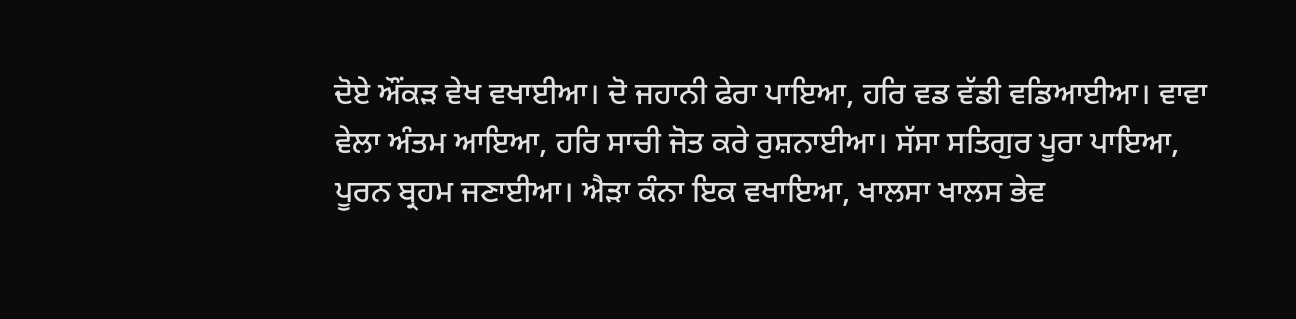ਦੋਏ ਔਂਕੜ ਵੇਖ ਵਖਾਈਆ। ਦੋ ਜਹਾਨੀ ਫੇਰਾ ਪਾਇਆ, ਹਰਿ ਵਡ ਵੱਡੀ ਵਡਿਆਈਆ। ਵਾਵਾ ਵੇਲਾ ਅੰਤਮ ਆਇਆ, ਹਰਿ ਸਾਚੀ ਜੋਤ ਕਰੇ ਰੁਸ਼ਨਾਈਆ। ਸੱਸਾ ਸਤਿਗੁਰ ਪੂਰਾ ਪਾਇਆ, ਪੂਰਨ ਬ੍ਰਹਮ ਜਣਾਈਆ। ਐੜਾ ਕੰਨਾ ਇਕ ਵਖਾਇਆ, ਖਾਲਸਾ ਖਾਲਸ ਭੇਵ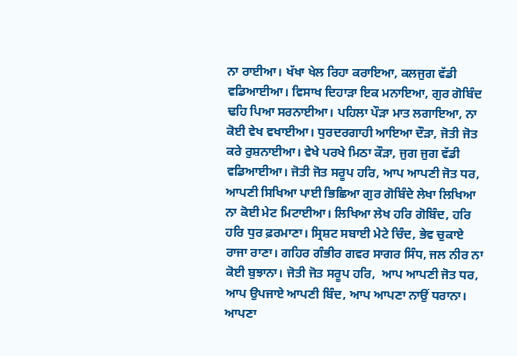ਨਾ ਰਾਈਆ। ਖੱਖਾ ਖੇਲ ਰਿਹਾ ਕਰਾਇਆ, ਕਲਜੁਗ ਵੱਡੀ ਵਡਿਆਈਆ। ਵਿਸਾਖ ਦਿਹਾੜਾ ਇਕ ਮਨਾਇਆ, ਗੁਰ ਗੋਬਿੰਦ ਢਹਿ ਪਿਆ ਸਰਨਾਈਆ। ਪਹਿਲਾ ਪੌੜਾ ਮਾਤ ਲਗਾਇਆ, ਨਾ ਕੋਈ ਵੇਖ ਵਖਾਈਆ। ਧੁਰਦਰਗਾਹੀ ਆਇਆ ਦੌੜਾ, ਜੋਤੀ ਜੋਤ ਕਰੇ ਰੁਸ਼ਨਾਈਆ। ਵੇਖੇ ਪਰਖੇ ਮਿਠਾ ਕੌੜਾ, ਜੁਗ ਜੁਗ ਵੱਡੀ ਵਡਿਆਈਆ। ਜੋਤੀ ਜੋਤ ਸਰੂਪ ਹਰਿ, ਆਪ ਆਪਣੀ ਜੋਤ ਧਰ, ਆਪਣੀ ਸਿਖਿਆ ਪਾਈ ਭਿਛਿਆ ਗੁਰ ਗੋਬਿੰਦੇ ਲੇਖਾ ਲਿਖਿਆ ਨਾ ਕੋਈ ਮੇਟ ਮਿਟਾਈਆ। ਲਿਖਿਆ ਲੇਖ ਹਰਿ ਗੋਬਿੰਦ, ਹਰਿ ਹਰਿ ਧੁਰ ਫ਼ਰਮਾਣਾ। ਸ੍ਰਿਸ਼ਟ ਸਬਾਈ ਮੇਟੇ ਚਿੰਦ, ਭੇਵ ਚੁਕਾਏ ਰਾਜਾ ਰਾਣਾ। ਗਹਿਰ ਗੰਭੀਰ ਗਵਰ ਸਾਗਰ ਸਿੰਧ, ਜਲ ਨੀਰ ਨਾ ਕੋਈ ਬੁਝਾਨਾ। ਜੋਤੀ ਜੋਤ ਸਰੂਪ ਹਰਿ,  ਆਪ ਆਪਣੀ ਜੋਤ ਧਰ, ਆਪ ਉਪਜਾਏ ਆਪਣੀ ਬਿੰਦ, ਆਪ ਆਪਣਾ ਨਾਉਂ ਧਰਾਨਾ। ਆਪਣਾ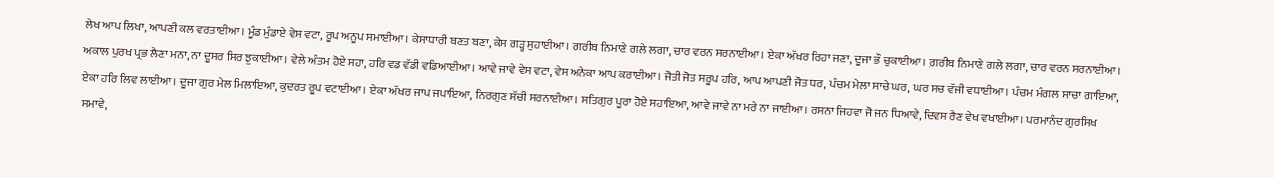ਲੇਖ ਆਪ ਲਿਖਾ, ਆਪਣੀ ਕਲ ਵਰਤਾਈਆ। ਮੂੰਡ ਮੁੰਡਾਏ ਵੇਸ ਵਟਾ, ਰੂਪ ਅਨੂਪ ਸਮਾਈਆ। ਕੇਸਾਧਾਰੀ ਬਣਤ ਬਣਾ, ਕੇਸ ਗੜ੍ਹ ਸੁਹਾਈਆ। ਗਰੀਬ ਨਿਮਾਣੇ ਗਲੇ ਲਗਾ, ਚਾਰ ਵਰਨ ਸਰਨਾਈਆ। ਏਕਾ ਅੱਖਰ ਰਿਹਾ ਜਣਾ, ਦੂਜਾ ਭੌ ਚੁਕਾਈਆ। ਗ਼ਰੀਬ ਨਿਮਾਣੇ ਗਲੇ ਲਗਾ, ਚਾਰ ਵਰਨ ਸਰਨਾਈਆ। ਅਕਾਲ ਪੁਰਖ ਪ੍ਰਭ ਲੈਣਾ ਮਨਾ, ਨਾ ਦੂਸਰ ਸਿਰ ਝੁਕਾਈਆ। ਵੇਲੇ ਅੰਤਮ ਹੋਏ ਸਹਾ, ਹਰਿ ਵਡ ਵੱਡੀ ਵਡਿਆਈਆ। ਆਵੇ ਜਾਵੇ ਵੇਸ ਵਟਾ, ਵੇਸ ਅਨੇਕਾ ਆਪ ਕਰਾਈਆ। ਜੋਤੀ ਜੋਤ ਸਰੂਪ ਹਰਿ, ਆਪ ਆਪਣੀ ਜੋਤ ਧਰ, ਪੰਚਮ ਮੇਲਾ ਸਾਚੇ ਘਰ, ਘਰ ਸਚ ਵੱਜੀ ਵਧਾਈਆ। ਪੰਚਮ ਮੰਗਲ ਸਾਚਾ ਗਾਇਆ, ਏਕਾ ਹਰਿ ਲਿਵ ਲਾਈਆ। ਦੂਜਾ ਗੁਰ ਮੇਲ ਮਿਲਾਇਆ, ਕੁਦਰਤ ਰੂਪ ਵਟਾਈਆ। ਏਕਾ ਅੱਖਰ ਜਾਪ ਜਪਾਇਆ, ਨਿਰਗੁਣ ਸੱਚੀ ਸਰਨਾਈਆ। ਸਤਿਗੁਰ ਪੂਰਾ ਹੋਏ ਸਹਾਇਆ, ਆਵੇ ਜਾਵੇ ਨਾ ਮਰੇ ਨਾ ਜਾਈਆ। ਰਸਨਾ ਜਿਹਵਾ ਜੋ ਜਨ ਧਿਆਵੇ, ਦਿਵਸ ਰੈਣ ਵੇਖ ਵਖਾਈਆ। ਪਰਮਾਨੰਦ ਗੁਰਸਿਖ ਸਮਾਵੇ,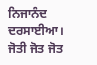ਨਿਜਾਨੰਦ ਦਰਸਾਈਆ। ਜੋਤੀ ਜੋਤ ਜੋਤ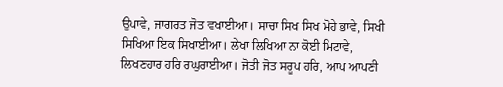ਉਪਾਵੇ, ਜਾਗਰਤ ਜੋਤ ਵਖਾਈਆ। ਸਾਚਾ ਸਿਖ ਸਿਖ ਮੋਹੇ ਭਾਵੇ, ਸਿਖੀ ਸਿਖਿਆ ਇਕ ਸਿਖਾਈਆ। ਲੇਖਾ ਲਿਖਿਆ ਨਾ ਕੋਈ ਮਿਟਾਵੇ, ਲਿਖਣਹਾਰ ਹਰਿ ਰਘੁਰਾਈਆ। ਜੋਤੀ ਜੋਤ ਸਰੂਪ ਹਰਿ, ਆਪ ਆਪਣੀ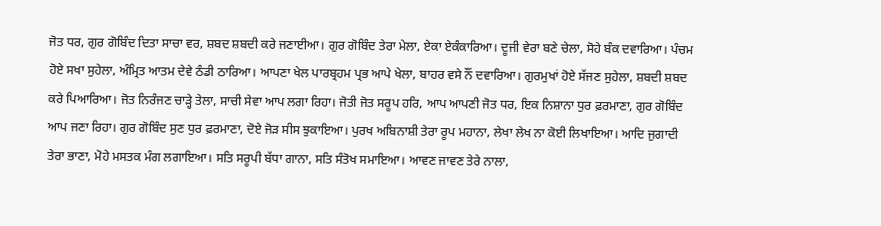ਜੋਤ ਧਰ, ਗੁਰ ਗੋਬਿੰਦ ਦਿਤਾ ਸਾਚਾ ਵਰ, ਸ਼ਬਦ ਸ਼ਬਦੀ ਕਰੇ ਜਣਾਈਆ। ਗੁਰ ਗੋਬਿੰਦ ਤੇਰਾ ਮੇਲਾ, ਏਕਾ ਏਕੰਕਾਰਿਆ। ਦੂਜੀ ਵੇਰਾ ਬਣੇ ਚੇਲਾ, ਸੋਹੇ ਬੰਕ ਦਵਾਰਿਆ। ਪੰਚਮ ਹੋਏ ਸਖਾ ਸੁਹੇਲਾ, ਅੰਮ੍ਰਿਤ ਆਤਮ ਦੇਵੇ ਠੰਡੀ ਠਾਰਿਆ। ਆਪਣਾ ਖੇਲ ਪਾਰਬ੍ਰਹਮ ਪ੍ਰਭ ਆਪੇ ਖੇਲਾ, ਬਾਹਰ ਵਸੇ ਨੌਂ ਦਵਾਰਿਆ। ਗੁਰਮੁਖਾਂ ਹੋਏ ਸੱਜਣ ਸੁਹੇਲਾ, ਸ਼ਬਦੀ ਸ਼ਬਦ ਕਰੇ ਪਿਆਰਿਆ। ਜੋਤ ਨਿਰੰਜਣ ਚਾੜ੍ਹੇ ਤੇਲਾ, ਸਾਚੀ ਸੇਵਾ ਆਪ ਲਗਾ ਰਿਹਾ। ਜੋਤੀ ਜੋਤ ਸਰੂਪ ਹਰਿ, ਆਪ ਆਪਣੀ ਜੋਤ ਧਰ, ਇਕ ਨਿਸ਼ਾਨਾ ਧੁਰ ਫ਼ਰਮਾਣਾ, ਗੁਰ ਗੋਬਿੰਦ ਆਪ ਜਣਾ ਰਿਹਾ। ਗੁਰ ਗੋਬਿੰਦ ਸੁਣ ਧੁਰ ਫ਼ਰਮਾਣਾ, ਦੋਏ ਜੋੜ ਸੀਸ ਝੁਕਾਇਆ। ਪੁਰਖ ਅਬਿਨਾਸ਼ੀ ਤੇਰਾ ਰੂਪ ਮਹਾਨਾ, ਲੇਖਾ ਲੇਖ ਨਾ ਕੋਈ ਲਿਖਾਇਆ। ਆਦਿ ਜੁਗਾਦੀ ਤੇਰਾ ਭਾਣਾ, ਮੋਹੇ ਮਸਤਕ ਮੰਗ ਲਗਾਇਆ। ਸਤਿ ਸਰੂਪੀ ਬੱਧਾ ਗਾਨਾ, ਸਤਿ ਸੰਤੋਖ ਸਮਾਇਆ। ਆਵਣ ਜਾਵਣ ਤੇਰੇ ਨਾਲਾ,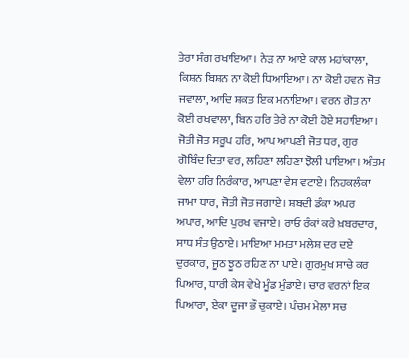ਤੇਰਾ ਸੰਗ ਰਖਾਇਆ। ਨੇੜ ਨਾ ਆਏ ਕਾਲ ਮਹਾਂਕਾਲਾ, ਕਿਸ਼ਨ ਬਿਸ਼ਨ ਨਾ ਕੋਈ ਧਿਆਇਆ। ਨਾ ਕੋਈ ਹਵਨ ਜੋਤ ਜਵਾਲਾ, ਆਦਿ ਸ਼ਕਤ ਇਕ ਮਨਾਇਆ। ਵਰਨ ਗੋਤ ਨਾ ਕੋਈ ਰਖਵਾਲਾ, ਬਿਨ ਹਰਿ ਤੇਰੇ ਨਾ ਕੋਈ ਹੋਏ ਸਹਾਇਆ। ਜੋਤੀ ਜੋਤ ਸਰੂਪ ਹਰਿ, ਆਪ ਆਪਣੀ ਜੋਤ ਧਰ, ਗੁਰ ਗੋਬਿੰਦ ਦਿਤਾ ਵਰ, ਲਹਿਣਾ ਲਹਿਣਾ ਝੋਲੀ ਪਾਇਆ। ਅੰਤਮ ਵੇਲਾ ਹਰਿ ਨਿਰੰਕਾਰ, ਆਪਣਾ ਵੇਸ ਵਟਾਏ। ਨਿਹਕਲੰਕਾ ਜਾਮਾ ਧਾਰ, ਜੋਤੀ ਜੋਤ ਜਗਾਏ। ਸ਼ਬਦੀ ਡੰਕਾ ਅਪਰ ਅਪਾਰ, ਆਦਿ ਪੁਰਖ ਵਜਾਏ। ਰਾਓ ਰੰਕਾਂ ਕਰੇ ਖ਼ਬਰਦਾਰ, ਸਾਧ ਸੰਤ ਉਠਾਏ। ਮਾਇਆ ਮਮਤਾ ਮਲੇਸ਼ ਦਰ ਦਏ ਦੁਰਕਾਰ, ਜੂਠ ਝੂਠ ਰਹਿਣ ਨਾ ਪਾਏ। ਗੁਰਮੁਖ ਸਾਚੇ ਕਰ ਪਿਆਰ, ਧਾਰੀ ਕੇਸ ਵੇਖੇ ਮੂੰਡ ਮੁੰਡਾਏ। ਚਾਰ ਵਰਨਾਂ ਇਕ ਪਿਆਰਾ, ਏਕਾ ਦੂਜਾ ਭੌ ਚੁਕਾਏ। ਪੰਚਮ ਮੇਲਾ ਸਚ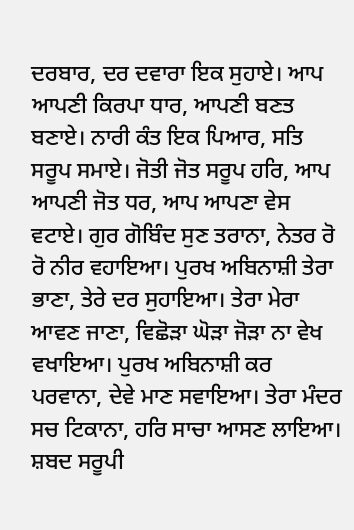ਦਰਬਾਰ, ਦਰ ਦਵਾਰਾ ਇਕ ਸੁਹਾਏ। ਆਪ ਆਪਣੀ ਕਿਰਪਾ ਧਾਰ, ਆਪਣੀ ਬਣਤ ਬਣਾਏ। ਨਾਰੀ ਕੰਤ ਇਕ ਪਿਆਰ, ਸਤਿ ਸਰੂਪ ਸਮਾਏ। ਜੋਤੀ ਜੋਤ ਸਰੂਪ ਹਰਿ, ਆਪ ਆਪਣੀ ਜੋਤ ਧਰ, ਆਪ ਆਪਣਾ ਵੇਸ ਵਟਾਏ। ਗੁਰ ਗੋਬਿੰਦ ਸੁਣ ਤਰਾਨਾ, ਨੇਤਰ ਰੋ ਰੋ ਨੀਰ ਵਹਾਇਆ। ਪੁਰਖ ਅਬਿਨਾਸ਼ੀ ਤੇਰਾ ਭਾਣਾ, ਤੇਰੇ ਦਰ ਸੁਹਾਇਆ। ਤੇਰਾ ਮੇਰਾ ਆਵਣ ਜਾਣਾ, ਵਿਛੋੜਾ ਘੋੜਾ ਜੋੜਾ ਨਾ ਵੇਖ ਵਖਾਇਆ। ਪੁਰਖ ਅਬਿਨਾਸ਼ੀ ਕਰ ਪਰਵਾਨਾ, ਦੇਵੇ ਮਾਣ ਸਵਾਇਆ। ਤੇਰਾ ਮੰਦਰ ਸਚ ਟਿਕਾਨਾ, ਹਰਿ ਸਾਚਾ ਆਸਣ ਲਾਇਆ। ਸ਼ਬਦ ਸਰੂਪੀ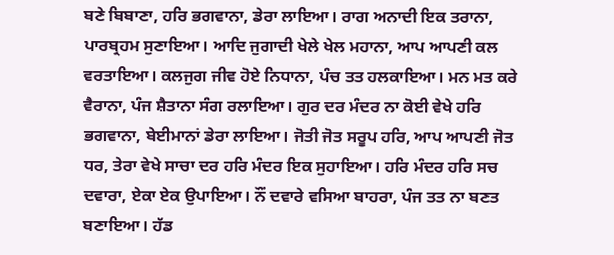ਬਣੇ ਬਿਬਾਣਾ, ਹਰਿ ਭਗਵਾਨਾ, ਡੇਰਾ ਲਾਇਆ। ਰਾਗ ਅਨਾਦੀ ਇਕ ਤਰਾਨਾ, ਪਾਰਬ੍ਰਹਮ ਸੁਣਾਇਆ। ਆਦਿ ਜੁਗਾਦੀ ਖੇਲੇ ਖੇਲ ਮਹਾਨਾ, ਆਪ ਆਪਣੀ ਕਲ ਵਰਤਾਇਆ। ਕਲਜੁਗ ਜੀਵ ਹੋਏ ਨਿਧਾਨਾ, ਪੰਚ ਤਤ ਹਲਕਾਇਆ। ਮਨ ਮਤ ਕਰੇ ਵੈਰਾਨਾ, ਪੰਜ ਸ਼ੈਤਾਨਾ ਸੰਗ ਰਲਾਇਆ। ਗੁਰ ਦਰ ਮੰਦਰ ਨਾ ਕੋਈ ਵੇਖੇ ਹਰਿ ਭਗਵਾਨਾ, ਬੇਈਮਾਨਾਂ ਡੇਰਾ ਲਾਇਆ। ਜੋਤੀ ਜੋਤ ਸਰੂਪ ਹਰਿ, ਆਪ ਆਪਣੀ ਜੋਤ ਧਰ, ਤੇਰਾ ਵੇਖੇ ਸਾਚਾ ਦਰ ਹਰਿ ਮੰਦਰ ਇਕ ਸੁਹਾਇਆ। ਹਰਿ ਮੰਦਰ ਹਰਿ ਸਚ ਦਵਾਰਾ, ਏਕਾ ਏਕ ਉਪਾਇਆ। ਨੌਂ ਦਵਾਰੇ ਵਸਿਆ ਬਾਹਰਾ, ਪੰਜ ਤਤ ਨਾ ਬਣਤ ਬਣਾਇਆ। ਹੱਡ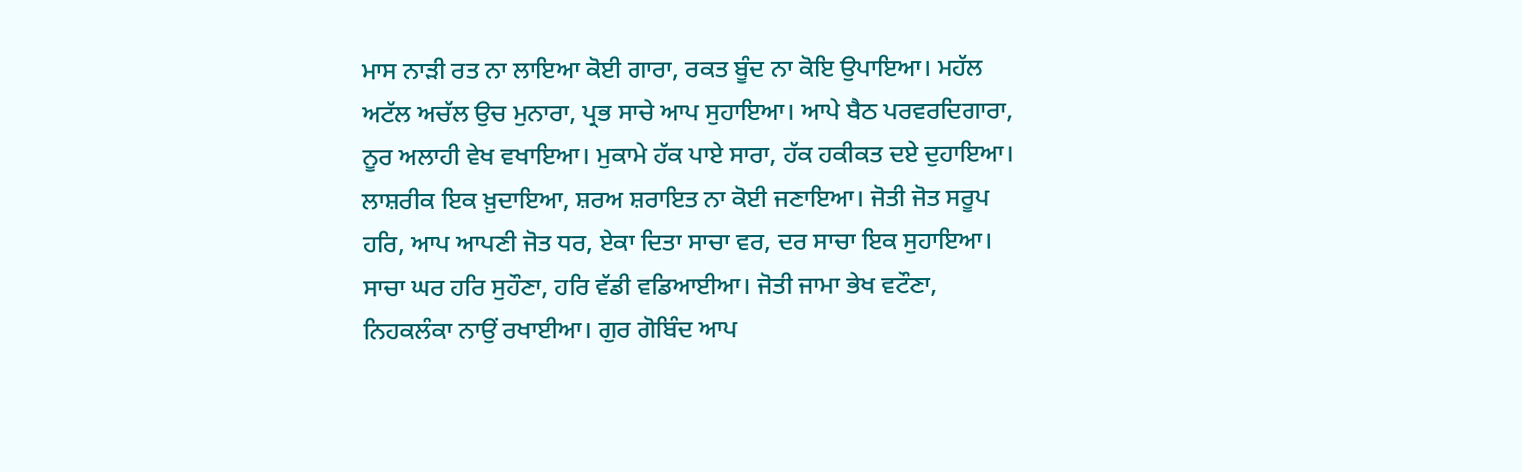ਮਾਸ ਨਾੜੀ ਰਤ ਨਾ ਲਾਇਆ ਕੋਈ ਗਾਰਾ, ਰਕਤ ਬੂੰਦ ਨਾ ਕੋਇ ਉਪਾਇਆ। ਮਹੱਲ ਅਟੱਲ ਅਚੱਲ ਉਚ ਮੁਨਾਰਾ, ਪ੍ਰਭ ਸਾਚੇ ਆਪ ਸੁਹਾਇਆ। ਆਪੇ ਬੈਠ ਪਰਵਰਦਿਗਾਰਾ, ਨੂਰ ਅਲਾਹੀ ਵੇਖ ਵਖਾਇਆ। ਮੁਕਾਮੇ ਹੱਕ ਪਾਏ ਸਾਰਾ, ਹੱਕ ਹਕੀਕਤ ਦਏ ਦੁਹਾਇਆ। ਲਾਸ਼ਰੀਕ ਇਕ ਖ਼ੁਦਾਇਆ, ਸ਼ਰਅ ਸ਼ਰਾਇਤ ਨਾ ਕੋਈ ਜਣਾਇਆ। ਜੋਤੀ ਜੋਤ ਸਰੂਪ ਹਰਿ, ਆਪ ਆਪਣੀ ਜੋਤ ਧਰ, ਏਕਾ ਦਿਤਾ ਸਾਚਾ ਵਰ, ਦਰ ਸਾਚਾ ਇਕ ਸੁਹਾਇਆ। ਸਾਚਾ ਘਰ ਹਰਿ ਸੁਹੌਣਾ, ਹਰਿ ਵੱਡੀ ਵਡਿਆਈਆ। ਜੋਤੀ ਜਾਮਾ ਭੇਖ ਵਟੌਣਾ, ਨਿਹਕਲੰਕਾ ਨਾਉਂ ਰਖਾਈਆ। ਗੁਰ ਗੋਬਿੰਦ ਆਪ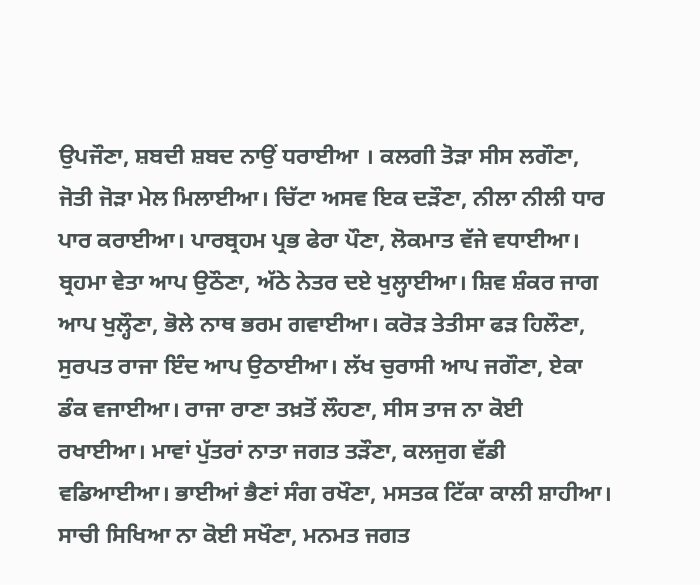ਉਪਜੌਣਾ, ਸ਼ਬਦੀ ਸ਼ਬਦ ਨਾਉਂ ਧਰਾਈਆ । ਕਲਗੀ ਤੋੜਾ ਸੀਸ ਲਗੌਣਾ, ਜੋਤੀ ਜੋੜਾ ਮੇਲ ਮਿਲਾਈਆ। ਚਿੱਟਾ ਅਸਵ ਇਕ ਦੜੌਣਾ, ਨੀਲਾ ਨੀਲੀ ਧਾਰ ਪਾਰ ਕਰਾਈਆ। ਪਾਰਬ੍ਰਹਮ ਪ੍ਰਭ ਫੇਰਾ ਪੌਣਾ, ਲੋਕਮਾਤ ਵੱਜੇ ਵਧਾਈਆ। ਬ੍ਰਹਮਾ ਵੇਤਾ ਆਪ ਉਠੌਣਾ, ਅੱਠੇ ਨੇਤਰ ਦਏ ਖੁਲ੍ਹਾਈਆ। ਸ਼ਿਵ ਸ਼ੰਕਰ ਜਾਗ ਆਪ ਖੁਲ੍ਹੌਣਾ, ਭੋਲੇ ਨਾਥ ਭਰਮ ਗਵਾਈਆ। ਕਰੋੜ ਤੇਤੀਸਾ ਫੜ ਹਿਲੌਣਾ, ਸੁਰਪਤ ਰਾਜਾ ਇੰਦ ਆਪ ਉਠਾਈਆ। ਲੱਖ ਚੁਰਾਸੀ ਆਪ ਜਗੌਣਾ, ਏਕਾ ਡੰਕ ਵਜਾਈਆ। ਰਾਜਾ ਰਾਣਾ ਤਖ਼ਤੋਂ ਲੌਹਣਾ, ਸੀਸ ਤਾਜ ਨਾ ਕੋਈ ਰਖਾਈਆ। ਮਾਵਾਂ ਪੁੱਤਰਾਂ ਨਾਤਾ ਜਗਤ ਤੜੌਣਾ, ਕਲਜੁਗ ਵੱਡੀ ਵਡਿਆਈਆ। ਭਾਈਆਂ ਭੈਣਾਂ ਸੰਗ ਰਖੌਣਾ, ਮਸਤਕ ਟਿੱਕਾ ਕਾਲੀ ਸ਼ਾਹੀਆ। ਸਾਚੀ ਸਿਖਿਆ ਨਾ ਕੋਈ ਸਖੌਣਾ, ਮਨਮਤ ਜਗਤ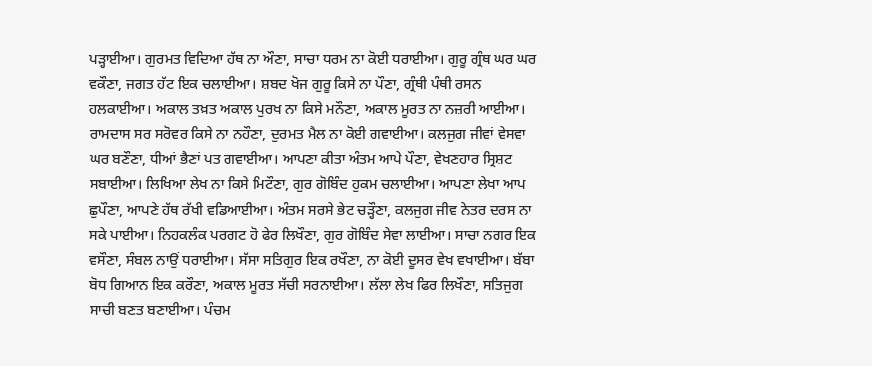ਪੜ੍ਹਾਈਆ। ਗੁਰਮਤ ਵਿਦਿਆ ਹੱਥ ਨਾ ਔਣਾ, ਸਾਚਾ ਧਰਮ ਨਾ ਕੋਈ ਧਰਾਈਆ। ਗੁਰੂ ਗ੍ਰੰਥ ਘਰ ਘਰ ਵਕੌਣਾ, ਜਗਤ ਹੱਟ ਇਕ ਚਲਾਈਆ। ਸ਼ਬਦ ਖੋਜ ਗੁਰੂ ਕਿਸੇ ਨਾ ਪੌਣਾ, ਗ੍ਰੰਥੀ ਪੰਥੀ ਰਸਨ ਹਲਕਾਈਆ। ਅਕਾਲ ਤਖ਼ਤ ਅਕਾਲ ਪੁਰਖ ਨਾ ਕਿਸੇ ਮਨੌਣਾ, ਅਕਾਲ ਮੂਰਤ ਨਾ ਨਜ਼ਰੀ ਆਈਆ। ਰਾਮਦਾਸ ਸਰ ਸਰੋਵਰ ਕਿਸੇ ਨਾ ਨਹੌਣਾ, ਦੁਰਮਤ ਮੈਲ ਨਾ ਕੋਈ ਗਵਾਈਆ। ਕਲਜੁਗ ਜੀਵਾਂ ਵੇਸਵਾ ਘਰ ਬਣੌਣਾ, ਧੀਆਂ ਭੈਣਾਂ ਪਤ ਗਵਾਈਆ। ਆਪਣਾ ਕੀਤਾ ਅੰਤਮ ਆਪੇ ਪੌਣਾ, ਵੇਖਣਹਾਰ ਸ੍ਰਿਸ਼ਟ ਸਬਾਈਆ। ਲਿਖਿਆ ਲੇਖ ਨਾ ਕਿਸੇ ਮਿਟੌਣਾ, ਗੁਰ ਗੋਬਿੰਦ ਹੁਕਮ ਚਲਾਈਆ। ਆਪਣਾ ਲੇਖਾ ਆਪ ਛੁਪੌਣਾ, ਆਪਣੇ ਹੱਥ ਰੱਖੀ ਵਡਿਆਈਆ। ਅੰਤਮ ਸਰਸੇ ਭੇਟ ਚੜ੍ਹੌਣਾ, ਕਲਜੁਗ ਜੀਵ ਨੇਤਰ ਦਰਸ ਨਾ ਸਕੇ ਪਾਈਆ। ਨਿਹਕਲੰਕ ਪਰਗਟ ਹੋ ਫੇਰ ਲਿਖੌਣਾ, ਗੁਰ ਗੋਬਿੰਦ ਸੇਵਾ ਲਾਈਆ। ਸਾਚਾ ਨਗਰ ਇਕ ਵਸੌਣਾ, ਸੰਬਲ ਨਾਉਂ ਧਰਾਈਆ। ਸੱਸਾ ਸਤਿਗੁਰ ਇਕ ਰਖੌਣਾ, ਨਾ ਕੋਈ ਦੂਸਰ ਵੇਖ ਵਖਾਈਆ। ਬੱਬਾ ਬੋਧ ਗਿਆਨ ਇਕ ਕਰੌਣਾ, ਅਕਾਲ ਮੂਰਤ ਸੱਚੀ ਸਰਨਾਈਆ। ਲੱਲਾ ਲੇਖ ਫਿਰ ਲਿਖੌਣਾ, ਸਤਿਜੁਗ ਸਾਚੀ ਬਣਤ ਬਣਾਈਆ। ਪੰਚਮ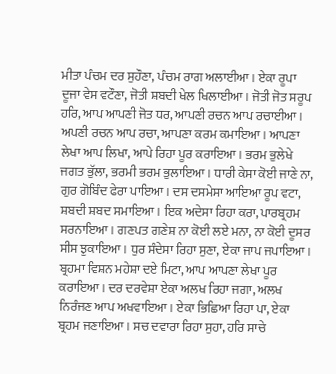ਮੀਤਾ ਪੰਚਮ ਦਰ ਸੁਹੌਣਾ, ਪੰਚਮ ਰਾਗ ਅਲਾਈਆ। ਏਕਾ ਰੂਪਾ ਦੂਜਾ ਵੇਸ ਵਟੌਣਾ, ਜੋਤੀ ਸ਼ਬਦੀ ਖੇਲ ਖਿਲਾਈਆ। ਜੋਤੀ ਜੋਤ ਸਰੂਪ ਹਰਿ, ਆਪ ਆਪਣੀ ਜੋਤ ਧਰ, ਆਪਣੀ ਰਚਨ ਆਪ ਰਚਾਈਆ। ਅਪਣੀ ਰਚਨ ਆਪ ਰਚਾ, ਆਪਣਾ ਕਰਮ ਕਮਾਇਆ। ਆਪਣਾ ਲੇਖਾ ਆਪ ਲਿਖਾ, ਆਪੇ ਰਿਹਾ ਪੂਰ ਕਰਾਇਆ । ਭਰਮ ਭੁਲੇਖੇ ਜਗਤ ਭੁੱਲਾ, ਭਰਮੀ ਭਰਮ ਭੁਲਾਇਆ। ਧਾਰੀ ਕੇਸਾ ਕੋਈ ਜਾਣੇ ਨਾ, ਗੁਰ ਗੋਬਿੰਦ ਫੇਰਾ ਪਾਇਆ। ਦਸ ਦਸਮੇਸਾ ਆਇਆ ਰੂਪ ਵਟਾ, ਸ਼ਬਦੀ ਸ਼ਬਦ ਸਮਾਇਆ। ਇਕ ਅਦੇਸਾ ਰਿਹਾ ਕਰਾ, ਪਾਰਬ੍ਰਹਮ ਸਰਨਾਇਆ। ਗਣਪਤ ਗਣੇਸ਼ ਨਾ ਕੋਈ ਲਏ ਮਨਾ, ਨਾ ਕੋਈ ਦੂਸਰ ਸੀਸ ਝੁਕਾਇਆ। ਧੁਰ ਸੰਦੇਸਾ ਰਿਹਾ ਸੁਣਾ, ਏਕਾ ਜਾਪ ਜਪਾਇਆ। ਬ੍ਰਹਮਾ ਵਿਸ਼ਨ ਮਹੇਸ਼ਾ ਦਏ ਮਿਟਾ, ਆਪ ਆਪਣਾ ਲੇਖਾ ਪੂਰ ਕਰਾਇਆ। ਦਰ ਦਰਵੇਸ਼ਾ ਏਕਾ ਅਲਖ ਰਿਹਾ ਜਗਾ, ਅਲਖ ਨਿਰੰਜਣ ਆਪ ਅਖਵਾਇਆ। ਏਕਾ ਭਿਛਿਆ ਰਿਹਾ ਪਾ, ਏਕਾ ਬ੍ਰਹਮ ਜਣਾਇਆ। ਸਚ ਦਵਾਰਾ ਰਿਹਾ ਸੁਹਾ, ਹਰਿ ਸਾਚੇ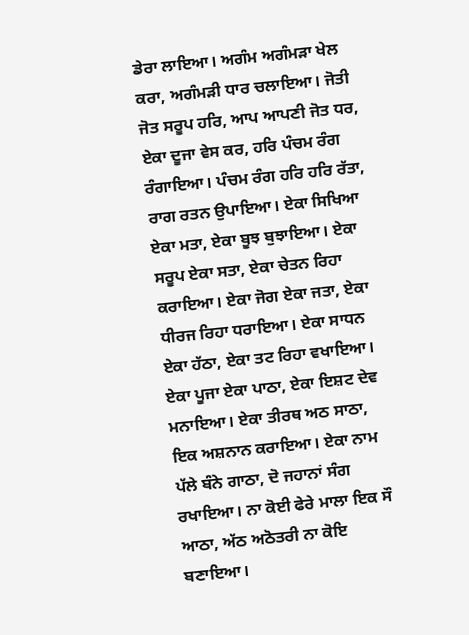ਡੇਰਾ ਲਾਇਆ। ਅਗੰਮ ਅਗੰਮੜਾ ਖੇਲ ਕਰਾ, ਅਗੰਮੜੀ ਧਾਰ ਚਲਾਇਆ। ਜੋਤੀ ਜੋਤ ਸਰੂਪ ਹਰਿ, ਆਪ ਆਪਣੀ ਜੋਤ ਧਰ, ਏਕਾ ਦੂਜਾ ਵੇਸ ਕਰ, ਹਰਿ ਪੰਚਮ ਰੰਗ ਰੰਗਾਇਆ। ਪੰਚਮ ਰੰਗ ਹਰਿ ਹਰਿ ਰੱਤਾ, ਰਾਗ ਰਤਨ ਉਪਾਇਆ। ਏਕਾ ਸਿਖਿਆ ਏਕਾ ਮਤਾ, ਏਕਾ ਬੂਝ ਬੁਝਾਇਆ। ਏਕਾ ਸਰੂਪ ਏਕਾ ਸਤਾ, ਏਕਾ ਚੇਤਨ ਰਿਹਾ ਕਰਾਇਆ। ਏਕਾ ਜੋਗ ਏਕਾ ਜਤਾ, ਏਕਾ ਧੀਰਜ ਰਿਹਾ ਧਰਾਇਆ। ਏਕਾ ਸਾਧਨ ਏਕਾ ਹੱਠਾ, ਏਕਾ ਤਟ ਰਿਹਾ ਵਖਾਇਆ। ਏਕਾ ਪੂਜਾ ਏਕਾ ਪਾਠਾ, ਏਕਾ ਇਸ਼ਟ ਦੇਵ ਮਨਾਇਆ। ਏਕਾ ਤੀਰਥ ਅਠ ਸਾਠਾ, ਇਕ ਅਸ਼ਨਾਨ ਕਰਾਇਆ। ਏਕਾ ਨਾਮ ਪੱਲੇ ਬੰਨੇ ਗਾਠਾ, ਦੋ ਜਹਾਨਾਂ ਸੰਗ ਰਖਾਇਆ। ਨਾ ਕੋਈ ਫੇਰੇ ਮਾਲਾ ਇਕ ਸੌ ਆਠਾ, ਅੱਠ ਅਠੋਤਰੀ ਨਾ ਕੋਇ ਬਣਾਇਆ।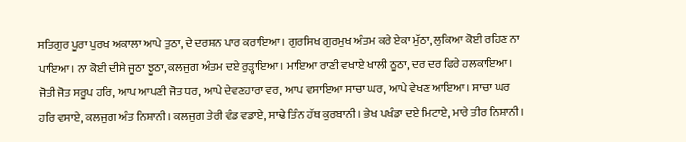ਸਤਿਗੁਰ ਪੂਰਾ ਪੁਰਖ ਅਕਾਲਾ ਆਪੇ ਤੁਠਾ, ਦੇ ਦਰਸ਼ਨ ਪਾਰ ਕਰਾਇਆ। ਗੁਰਸਿਖ ਗੁਰਮੁਖ ਅੰਤਮ ਕਰੇ ਏਕਾ ਮੁੱਠਾ, ਲੁਕਿਆ ਕੋਈ ਰਹਿਣ ਨਾ ਪਾਇਆ। ਨਾ ਕੋਈ ਦੀਸੇ ਜੂਠਾ ਝੂਠਾ, ਕਲਜੁਗ ਅੰਤਮ ਦਏ ਰੁੜ੍ਹਾਇਆ। ਮਾਇਆ ਰਾਣੀ ਵਖਾਏ ਖਾਲੀ ਠੂਠਾ, ਦਰ ਦਰ ਫਿਰੇ ਹਲਕਾਇਆ। ਜੋਤੀ ਜੋਤ ਸਰੂਪ ਹਰਿ, ਆਪ ਆਪਣੀ ਜੋਤ ਧਰ, ਆਪੇ ਦੇਵਣਹਾਰਾ ਵਰ, ਆਪ ਵਸਾਇਆ ਸਾਚਾ ਘਰ, ਆਪੇ ਵੇਖਣ ਆਇਆ। ਸਾਚਾ ਘਰ ਹਰਿ ਵਸਾਏ, ਕਲਜੁਗ ਅੰਤ ਨਿਸ਼ਾਨੀ। ਕਲਜੁਗ ਤੇਰੀ ਵੰਡ ਵਡਾਏ, ਸਾਢੇ ਤਿੰਨ ਹੱਥ ਕੁਰਬਾਨੀ। ਭੇਖ ਪਖੰਡਾ ਦਏ ਮਿਟਾਏ, ਮਾਰੇ ਤੀਰ ਨਿਸ਼ਾਨੀ।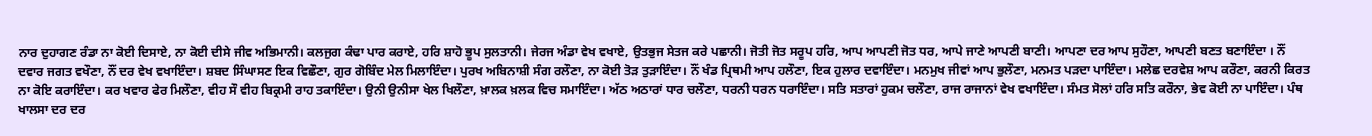ਨਾਰ ਦੁਹਾਗਣ ਰੰਡਾ ਨਾ ਕੋਈ ਦਿਸਾਏ, ਨਾ ਕੋਈ ਦੀਸੇ ਜੀਵ ਅਭਿਮਾਨੀ। ਕਲਜੁਗ ਕੰਢਾ ਪਾਰ ਕਰਾਏ, ਹਰਿ ਸ਼ਾਹੋ ਭੂਪ ਸੁਲਤਾਨੀ। ਜੇਰਜ ਅੰਡਾ ਵੇਖ ਵਖਾਏ, ਉਤਭੁਜ ਸੇਤਜ ਕਰੇ ਪਛਾਨੀ। ਜੋਤੀ ਜੋਤ ਸਰੂਪ ਹਰਿ, ਆਪ ਆਪਣੀ ਜੋਤ ਧਰ, ਆਪੇ ਜਾਣੇ ਆਪਣੀ ਬਾਣੀ। ਆਪਣਾ ਦਰ ਆਪ ਸੁਹੌਣਾ, ਆਪਣੀ ਬਣਤ ਬਣਾਇੰਦਾ । ਨੌਂ ਦਵਾਰ ਜਗਤ ਵਖੌਣਾ, ਨੌਂ ਦਰ ਵੇਖ ਵਖਾਇੰਦਾ। ਸ਼ਬਦ ਸਿੰਘਾਸਣ ਇਕ ਵਿਛੌਣਾ, ਗੁਰ ਗੋਬਿੰਦ ਮੇਲ ਮਿਲਾਇੰਦਾ। ਪੁਰਖ ਅਬਿਨਾਸ਼ੀ ਸੰਗ ਰਲੌਣਾ, ਨਾ ਕੋਈ ਤੋੜ ਤੁੜਾਇੰਦਾ। ਨੌਂ ਖੰਡ ਪ੍ਰਿਥਮੀ ਆਪ ਹਲੌਣਾ, ਇਕ ਹੁਲਾਰ ਦਵਾਇੰਦਾ। ਮਨਮੁਖ ਜੀਵਾਂ ਆਪ ਭੁਲੌਣਾ, ਮਨਮਤ ਪੜਦਾ ਪਾਇੰਦਾ। ਮਲੇਛ ਦਰਵੇਸ਼ ਆਪ ਕਰੌਣਾ, ਕਰਨੀ ਕਿਰਤ ਨਾ ਕੋਇ ਕਰਾਇੰਦਾ। ਕਰ ਖਵਾਰ ਫੇਰ ਮਿਲੌਣਾ, ਵੀਹ ਸੌ ਵੀਹ ਬਿਕ੍ਰਮੀ ਰਾਹ ਤਕਾਇੰਦਾ। ਉਨੀ ਉਨੀਸਾ ਖੇਲ ਖਿਲੌਣਾ, ਖ਼ਾਲਕ ਖ਼ਲਕ ਵਿਚ ਸਮਾਇੰਦਾ। ਅੱਠ ਅਠਾਰਾਂ ਧਾਰ ਚਲੌਣਾ, ਧਰਨੀ ਧਰਨ ਧਰਾਇੰਦਾ। ਸਤਿ ਸਤਾਰਾਂ ਹੁਕਮ ਚਲੌਣਾ, ਰਾਜ ਰਾਜਾਨਾਂ ਵੇਖ ਵਖਾਇੰਦਾ। ਸੰਮਤ ਸੋਲਾਂ ਹਰਿ ਸਤਿ ਕਰੌਨਾ, ਭੇਵ ਕੋਈ ਨਾ ਪਾਇੰਦਾ। ਪੰਥ ਖਾਲਸਾ ਦਰ ਦਰ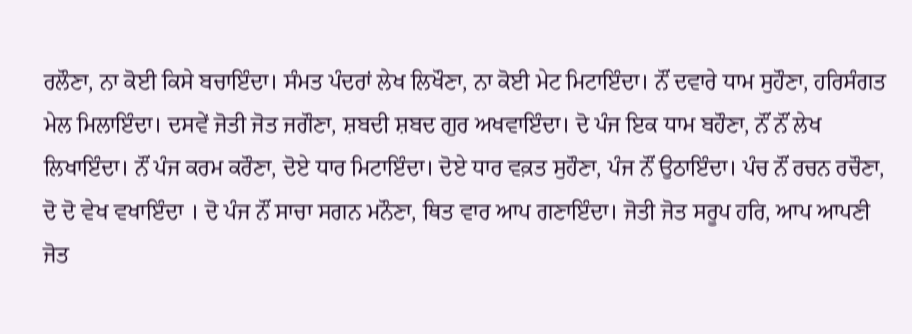ਰਲੌਣਾ, ਨਾ ਕੋਈ ਕਿਸੇ ਬਚਾਇੰਦਾ। ਸੰਮਤ ਪੰਦਰਾਂ ਲੇਖ ਲਿਖੌਣਾ, ਨਾ ਕੋਈ ਮੇਟ ਮਿਟਾਇੰਦਾ। ਨੌਂ ਦਵਾਰੇ ਧਾਮ ਸੁਹੌਣਾ, ਹਰਿਸੰਗਤ ਮੇਲ ਮਿਲਾਇੰਦਾ। ਦਸਵੇਂ ਜੋਤੀ ਜੋਤ ਜਗੌਣਾ, ਸ਼ਬਦੀ ਸ਼ਬਦ ਗੁਰ ਅਖਵਾਇੰਦਾ। ਦੋ ਪੰਜ ਇਕ ਧਾਮ ਬਹੌਣਾ, ਨੌਂ ਨੌਂ ਲੇਖ ਲਿਖਾਇੰਦਾ। ਨੌਂ ਪੰਜ ਕਰਮ ਕਰੌਣਾ, ਦੋਏ ਧਾਰ ਮਿਟਾਇੰਦਾ। ਦੋਏ ਧਾਰ ਵਕ਼ਤ ਸੁਹੌਣਾ, ਪੰਜ ਨੌਂ ਉਠਾਇੰਦਾ। ਪੰਚ ਨੌਂ ਰਚਨ ਰਚੌਣਾ, ਦੋ ਦੋ ਵੇਖ ਵਖਾਇੰਦਾ । ਦੋ ਪੰਜ ਨੌਂ ਸਾਚਾ ਸਗਨ ਮਨੌਣਾ, ਥਿਤ ਵਾਰ ਆਪ ਗਣਾਇੰਦਾ। ਜੋਤੀ ਜੋਤ ਸਰੂਪ ਹਰਿ, ਆਪ ਆਪਣੀ ਜੋਤ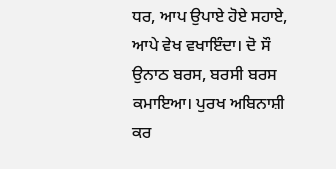ਧਰ, ਆਪ ਉਪਾਏ ਹੋਏ ਸਹਾਏ, ਆਪੇ ਵੇਖ ਵਖਾਇੰਦਾ। ਦੋ ਸੌ ਉਨਾਠ ਬਰਸ, ਬਰਸੀ ਬਰਸ ਕਮਾਇਆ। ਪੁਰਖ ਅਬਿਨਾਸ਼ੀ ਕਰ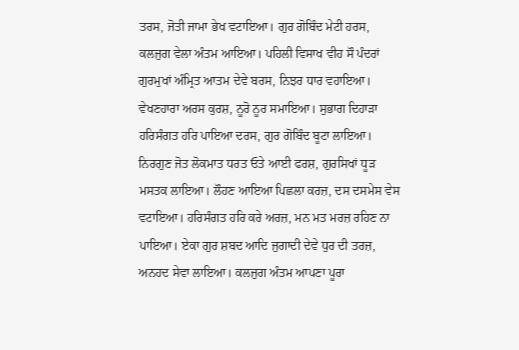ਤਰਸ, ਜੋਤੀ ਜਾਮਾ ਭੇਖ ਵਟਾਇਆ। ਗੁਰ ਗੋਬਿੰਦ ਮੇਟੀ ਹਰਸ, ਕਲਜੁਗ ਵੇਲਾ ਅੰਤਮ ਆਇਆ। ਪਹਿਲੀ ਵਿਸਾਖ ਵੀਹ ਸੌ ਪੰਦਰਾਂ ਗੁਰਮੁਖਾਂ ਅੰਮ੍ਰਿਤ ਆਤਮ ਦੇਵੇ ਬਰਸ, ਨਿਝਰ ਧਾਰ ਵਹਾਇਆ। ਵੇਖਣਹਾਰਾ ਅਰਸ ਕੁਰਸ਼, ਨੂਰੋ ਨੂਰ ਸਮਾਇਆ। ਸੁਭਾਗ ਦਿਹਾੜਾ ਹਰਿਸੰਗਤ ਹਰਿ ਪਾਇਆ ਦਰਸ, ਗੁਰ ਗੋਬਿੰਦ ਬੂਟਾ ਲਾਇਆ। ਨਿਰਗੁਣ ਜੋਤ ਲੋਕਮਾਤ ਧਰਤ ਓਤੇ ਆਈ ਫਰਸ਼, ਗੁਰਸਿਖਾਂ ਧੂੜ ਮਸਤਕ ਲਾਇਆ। ਲੌਹਣ ਆਇਆ ਪਿਛਲਾ ਕਰਜ਼, ਦਸ ਦਸਮੇਸ ਵੇਸ ਵਟਾਇਆ। ਹਰਿਸੰਗਤ ਹਰਿ ਕਰੇ ਅਰਜ਼, ਮਨ ਮਤ ਮਰਜ਼ ਰਹਿਣ ਨਾ ਪਾਇਆ। ਏਕਾ ਗੁਰ ਸ਼ਬਦ ਆਦਿ ਜੁਗਾਦੀ ਦੇਵੇ ਧੁਰ ਦੀ ਤਰਜ਼, ਅਨਹਦ ਸੇਵਾ ਲਾਇਆ। ਕਲਜੁਗ ਅੰਤਮ ਆਪਣਾ ਪੂਰਾ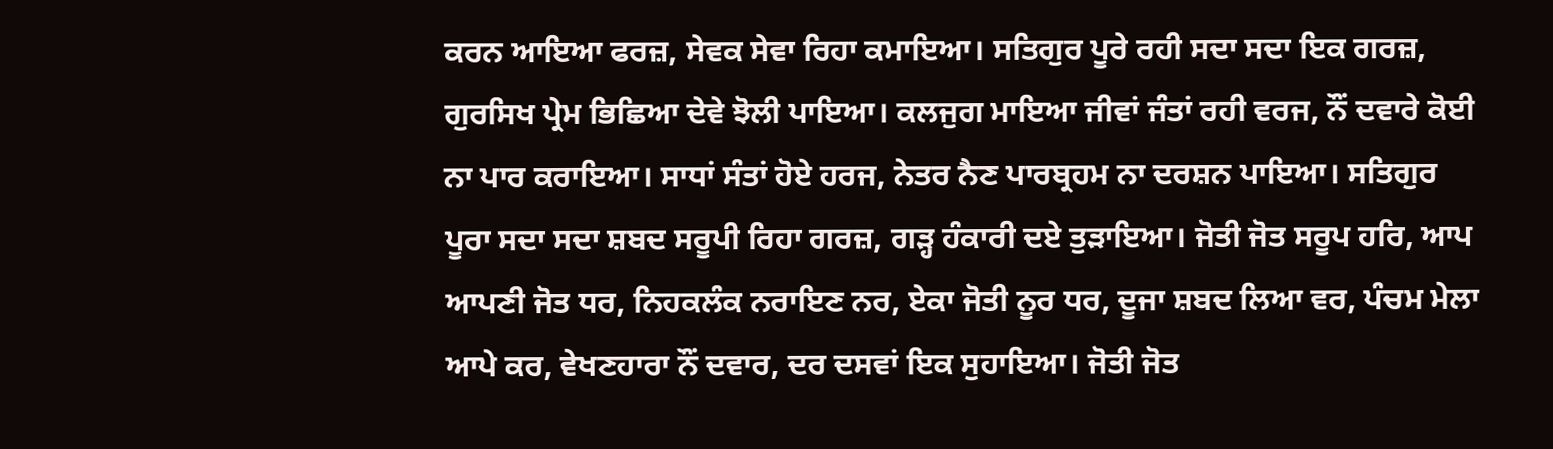ਕਰਨ ਆਇਆ ਫਰਜ਼, ਸੇਵਕ ਸੇਵਾ ਰਿਹਾ ਕਮਾਇਆ। ਸਤਿਗੁਰ ਪੂਰੇ ਰਹੀ ਸਦਾ ਸਦਾ ਇਕ ਗਰਜ਼, ਗੁਰਸਿਖ ਪ੍ਰੇਮ ਭਿਛਿਆ ਦੇਵੇ ਝੋਲੀ ਪਾਇਆ। ਕਲਜੁਗ ਮਾਇਆ ਜੀਵਾਂ ਜੰਤਾਂ ਰਹੀ ਵਰਜ, ਨੌਂ ਦਵਾਰੇ ਕੋਈ ਨਾ ਪਾਰ ਕਰਾਇਆ। ਸਾਧਾਂ ਸੰਤਾਂ ਹੋਏ ਹਰਜ, ਨੇਤਰ ਨੈਣ ਪਾਰਬ੍ਰਹਮ ਨਾ ਦਰਸ਼ਨ ਪਾਇਆ। ਸਤਿਗੁਰ ਪੂਰਾ ਸਦਾ ਸਦਾ ਸ਼ਬਦ ਸਰੂਪੀ ਰਿਹਾ ਗਰਜ਼, ਗੜ੍ਹ ਹੰਕਾਰੀ ਦਏ ਤੁੜਾਇਆ। ਜੋਤੀ ਜੋਤ ਸਰੂਪ ਹਰਿ, ਆਪ ਆਪਣੀ ਜੋਤ ਧਰ, ਨਿਹਕਲੰਕ ਨਰਾਇਣ ਨਰ, ਏਕਾ ਜੋਤੀ ਨੂਰ ਧਰ, ਦੂਜਾ ਸ਼ਬਦ ਲਿਆ ਵਰ, ਪੰਚਮ ਮੇਲਾ ਆਪੇ ਕਰ, ਵੇਖਣਹਾਰਾ ਨੌਂ ਦਵਾਰ, ਦਰ ਦਸਵਾਂ ਇਕ ਸੁਹਾਇਆ। ਜੋਤੀ ਜੋਤ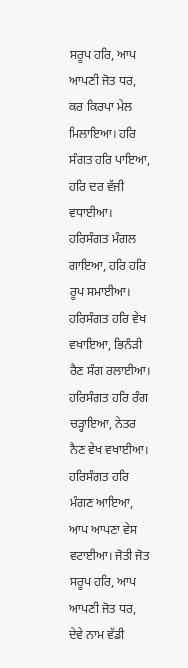ਸਰੂਪ ਹਰਿ, ਆਪ ਆਪਣੀ ਜੋਤ ਧਰ, ਕਰ ਕਿਰਪਾ ਮੇਲ ਮਿਲਾਇਆ। ਹਰਿ ਸੰਗਤ ਹਰਿ ਪਾਇਆ, ਹਰਿ ਦਰ ਵੱਜੀ ਵਧਾਈਆ। ਹਰਿਸੰਗਤ ਮੰਗਲ ਗਾਇਆ, ਹਰਿ ਹਰਿ ਰੂਪ ਸਮਾਈਆ। ਹਰਿਸੰਗਤ ਹਰਿ ਵੇਖ ਵਖਾਇਆ, ਭਿਨੰੜੀ ਰੈਣ ਸੰਗ ਰਲਾਈਆ। ਹਰਿਸੰਗਤ ਹਰਿ ਰੰਗ ਚੜ੍ਹਾਇਆ, ਨੇਤਰ ਨੈਣ ਵੇਖ ਵਖਾਈਆ। ਹਰਿਸੰਗਤ ਹਰਿ ਮੰਗਣ ਆਇਆ, ਆਪ ਆਪਣਾ ਵੇਸ ਵਟਾਈਆ। ਜੋਤੀ ਜੋਤ ਸਰੂਪ ਹਰਿ, ਆਪ ਆਪਣੀ ਜੋਤ ਧਰ, ਦੇਵੇ ਨਾਮ ਵੱਡੀ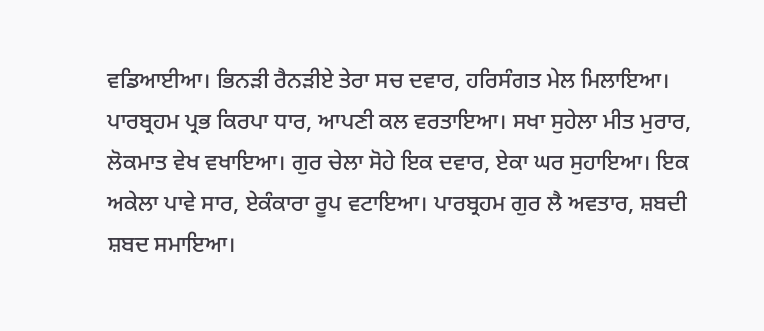ਵਡਿਆਈਆ। ਭਿਨੜੀ ਰੈਨੜੀਏ ਤੇਰਾ ਸਚ ਦਵਾਰ, ਹਰਿਸੰਗਤ ਮੇਲ ਮਿਲਾਇਆ। ਪਾਰਬ੍ਰਹਮ ਪ੍ਰਭ ਕਿਰਪਾ ਧਾਰ, ਆਪਣੀ ਕਲ ਵਰਤਾਇਆ। ਸਖਾ ਸੁਹੇਲਾ ਮੀਤ ਮੁਰਾਰ, ਲੋਕਮਾਤ ਵੇਖ ਵਖਾਇਆ। ਗੁਰ ਚੇਲਾ ਸੋਹੇ ਇਕ ਦਵਾਰ, ਏਕਾ ਘਰ ਸੁਹਾਇਆ। ਇਕ ਅਕੇਲਾ ਪਾਵੇ ਸਾਰ, ਏਕੰਕਾਰਾ ਰੂਪ ਵਟਾਇਆ। ਪਾਰਬ੍ਰਹਮ ਗੁਰ ਲੈ ਅਵਤਾਰ, ਸ਼ਬਦੀ ਸ਼ਬਦ ਸਮਾਇਆ।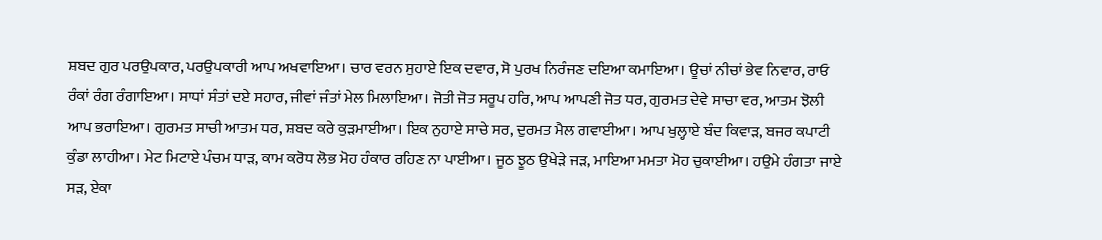ਸ਼ਬਦ ਗੁਰ ਪਰਉਪਕਾਰ, ਪਰਉਪਕਾਰੀ ਆਪ ਅਖਵਾਇਆ। ਚਾਰ ਵਰਨ ਸੁਹਾਏ ਇਕ ਦਵਾਰ, ਸੋ ਪੁਰਖ ਨਿਰੰਜਣ ਦਇਆ ਕਮਾਇਆ। ਊਚਾਂ ਨੀਚਾਂ ਭੇਵ ਨਿਵਾਰ, ਰਾਓ ਰੰਕਾਂ ਰੰਗ ਰੰਗਾਇਆ। ਸਾਧਾਂ ਸੰਤਾਂ ਦਏ ਸਹਾਰ, ਜੀਵਾਂ ਜੰਤਾਂ ਮੇਲ ਮਿਲਾਇਆ। ਜੋਤੀ ਜੋਤ ਸਰੂਪ ਹਰਿ, ਆਪ ਆਪਣੀ ਜੋਤ ਧਰ, ਗੁਰਮਤ ਦੇਵੇ ਸਾਚਾ ਵਰ, ਆਤਮ ਝੋਲੀ ਆਪ ਭਰਾਇਆ। ਗੁਰਮਤ ਸਾਚੀ ਆਤਮ ਧਰ, ਸ਼ਬਦ ਕਰੇ ਕੁੜਮਾਈਆ। ਇਕ ਨੁਹਾਏ ਸਾਚੇ ਸਰ, ਦੁਰਮਤ ਮੈਲ ਗਵਾਈਆ। ਆਪ ਖੁਲ੍ਹਾਏ ਬੰਦ ਕਿਵਾੜ, ਬਜਰ ਕਪਾਟੀ ਕੁੰਡਾ ਲਾਹੀਆ। ਮੇਟ ਮਿਟਾਏ ਪੰਚਮ ਧਾੜ, ਕਾਮ ਕਰੋਧ ਲੋਭ ਮੋਹ ਹੰਕਾਰ ਰਹਿਣ ਨਾ ਪਾਈਆ। ਜੂਠ ਝੂਠ ਉਖੇੜੇ ਜੜ, ਮਾਇਆ ਮਮਤਾ ਮੋਹ ਚੁਕਾਈਆ। ਹਉਮੇ ਹੰਗਤਾ ਜਾਏ ਸੜ, ਏਕਾ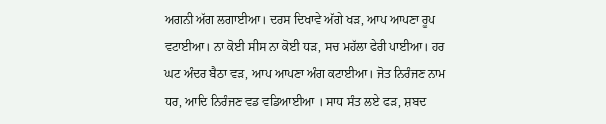ਅਗਨੀ ਅੱਗ ਲਗਾਈਆ। ਦਰਸ ਦਿਖਾਵੇ ਅੱਗੇ ਖੜ, ਆਪ ਆਪਣਾ ਰੂਪ ਵਟਾਈਆ। ਨਾ ਕੋਈ ਸੀਸ ਨਾ ਕੋਈ ਧੜ, ਸਚ ਮਹੱਲਾ ਫੇਰੀ ਪਾਈਆ। ਹਰ ਘਟ ਅੰਦਰ ਬੈਠਾ ਵੜ, ਆਪ ਆਪਣਾ ਅੰਗ ਕਟਾਈਆ। ਜੋਤ ਨਿਰੰਜਣ ਨਾਮ ਧਰ, ਆਦਿ ਨਿਰੰਜਣ ਵਡ ਵਡਿਆਈਆ । ਸਾਧ ਸੰਤ ਲਏ ਫੜ, ਸ਼ਬਦ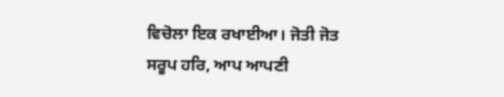ਵਿਚੋਲਾ ਇਕ ਰਖਾਈਆ। ਜੋਤੀ ਜੋਤ ਸਰੂਪ ਹਰਿ, ਆਪ ਆਪਣੀ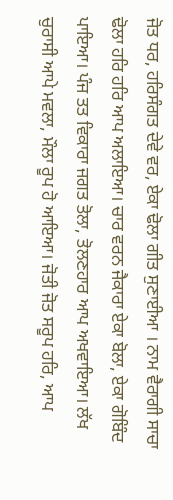ਜੋਤ ਧਰ, ਹਰਿਸੰਗਤ ਦੇਵੇ ਵਰ, ਏਕਾ ਢੋਲਾ ਗੀਤ ਸੁਣਾਈਆ । ਨਾਮ ਵੈਰਾਗੀ ਸਾਚਾ ਢੋਲਾ ਹਰਿ ਹਰਿ ਆਪ ਅਲਾਇਆ। ਚਾਰ ਵਰਨ ਜੈਕਾਰਾ ਏਕਾ ਬੋਲਾ, ਏਕਾ ਗੋਬਿੰਦ ਪਾਇਆ। ਪੰਜ ਤਤ ਵਿਕਾਰਾ ਜਗਤ ਤੋਲਾ, ਤੋਲਣਹਾਰ ਆਪ ਅਖਵਾਇਆ। ਲੱਖ ਚੁਰਾਸੀ ਆਪੇ ਮਵਲਾ, ਮੌਲਾ ਰੂਪ ਹੋ ਆਇਆ। ਜੋਤੀ ਜੋਤ ਸਰੂਪ ਹਰਿ, ਆਪ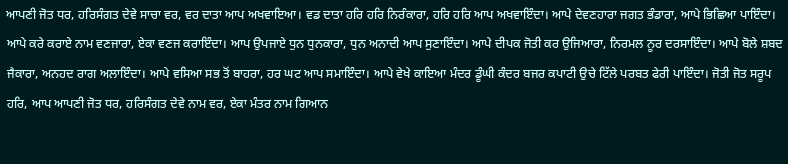ਆਪਣੀ ਜੋਤ ਧਰ, ਹਰਿਸੰਗਤ ਦੇਵੇ ਸਾਚਾ ਵਰ, ਵਰ ਦਾਤਾ ਆਪ ਅਖਵਾਇਆ। ਵਡ ਦਾਤਾ ਹਰਿ ਹਰਿ ਨਿਰੰਕਾਰਾ, ਹਰਿ ਹਰਿ ਆਪ ਅਖਵਾਇੰਦਾ। ਆਪੇ ਦੇਵਣਹਾਰਾ ਜਗਤ ਭੰਡਾਰਾ, ਆਪੇ ਭਿਛਿਆ ਪਾਇੰਦਾ। ਆਪੇ ਕਰੇ ਕਰਾਏ ਨਾਮ ਵਣਜਾਰਾ, ਏਕਾ ਵਣਜ ਕਰਾਇੰਦਾ। ਆਪ ਉਪਜਾਏ ਧੁਨ ਧੁਨਕਾਰਾ, ਧੁਨ ਅਨਾਦੀ ਆਪ ਸੁਣਾਇੰਦਾ। ਆਪੇ ਦੀਪਕ ਜੋਤੀ ਕਰ ਉਜਿਆਰਾ, ਨਿਰਮਲ ਨੂਰ ਦਰਸਾਇੰਦਾ। ਆਪੇ ਬੋਲੇ ਸ਼ਬਦ ਜੈਕਾਰਾ, ਅਨਹਦ ਰਾਗ ਅਲਾਇੰਦਾ। ਆਪੇ ਵਸਿਆ ਸਭ ਤੋਂ ਬਾਹਰਾ, ਹਰ ਘਟ ਆਪ ਸਮਾਇੰਦਾ। ਆਪੇ ਵੇਖੇ ਕਾਇਆ ਮੰਦਰ ਡੂੰਘੀ ਕੰਦਰ ਬਜਰ ਕਪਾਟੀ ਉਚੇ ਟਿੱਲੇ ਪਰਬਤ ਫੇਰੀ ਪਾਇੰਦਾ। ਜੋਤੀ ਜੋਤ ਸਰੂਪ ਹਰਿ, ਆਪ ਆਪਣੀ ਜੋਤ ਧਰ, ਹਰਿਸੰਗਤ ਦੇਵੇ ਨਾਮ ਵਰ, ਏਕਾ ਮੰਤਰ ਨਾਮ ਗਿਆਨ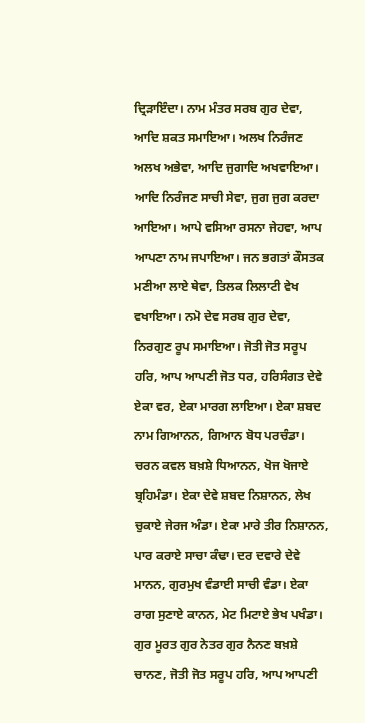ਦ੍ਰਿੜਾਇੰਦਾ। ਨਾਮ ਮੰਤਰ ਸਰਬ ਗੁਰ ਦੇਵਾ, ਆਦਿ ਸ਼ਕਤ ਸਮਾਇਆ। ਅਲਖ ਨਿਰੰਜਣ ਅਲਖ ਅਭੇਵਾ, ਆਦਿ ਜੁਗਾਦਿ ਅਖਵਾਇਆ। ਆਦਿ ਨਿਰੰਜਣ ਸਾਚੀ ਸੇਵਾ, ਜੁਗ ਜੁਗ ਕਰਦਾ ਆਇਆ। ਆਪੇ ਵਸਿਆ ਰਸਨਾ ਜੇਹਵਾ, ਆਪ ਆਪਣਾ ਨਾਮ ਜਪਾਇਆ। ਜਨ ਭਗਤਾਂ ਕੌਸਤਕ ਮਣੀਆ ਲਾਏ ਥੇਵਾ, ਤਿਲਕ ਲਿਲਾਟੀ ਵੇਖ ਵਖਾਇਆ। ਨਮੋ ਦੇਵ ਸਰਬ ਗੁਰ ਦੇਵਾ, ਨਿਰਗੁਣ ਰੂਪ ਸਮਾਇਆ। ਜੋਤੀ ਜੋਤ ਸਰੂਪ ਹਰਿ, ਆਪ ਆਪਣੀ ਜੋਤ ਧਰ, ਹਰਿਸੰਗਤ ਦੇਵੇ ਏਕਾ ਵਰ, ਏਕਾ ਮਾਰਗ ਲਾਇਆ। ਏਕਾ ਸ਼ਬਦ ਨਾਮ ਗਿਆਨਨ, ਗਿਆਨ ਬੋਧ ਪਰਚੰਡਾ। ਚਰਨ ਕਵਲ ਬਖ਼ਸ਼ੇ ਧਿਆਨਨ, ਖੋਜ ਖੋਜਾਏ ਬ੍ਰਹਿਮੰਡਾ। ਏਕਾ ਦੇਵੇ ਸ਼ਬਦ ਨਿਸ਼ਾਨਨ, ਲੇਖ ਚੁਕਾਏ ਜੇਰਜ ਅੰਡਾ। ਏਕਾ ਮਾਰੇ ਤੀਰ ਨਿਸ਼ਾਨਨ, ਪਾਰ ਕਰਾਏ ਸਾਚਾ ਕੰਢਾ। ਦਰ ਦਵਾਰੇ ਦੇਵੇ ਮਾਨਨ, ਗੁਰਮੁਖ ਵੰਡਾਈ ਸਾਚੀ ਵੰਡਾ। ਏਕਾ ਰਾਗ ਸੁਣਾਏ ਕਾਨਨ, ਮੇਟ ਮਿਟਾਏ ਭੇਖ ਪਖੰਡਾ। ਗੁਰ ਮੂਰਤ ਗੁਰ ਨੇਤਰ ਗੁਰ ਨੈਨਣ ਬਖ਼ਸ਼ੇ ਚਾਨਣ, ਜੋਤੀ ਜੋਤ ਸਰੂਪ ਹਰਿ, ਆਪ ਆਪਣੀ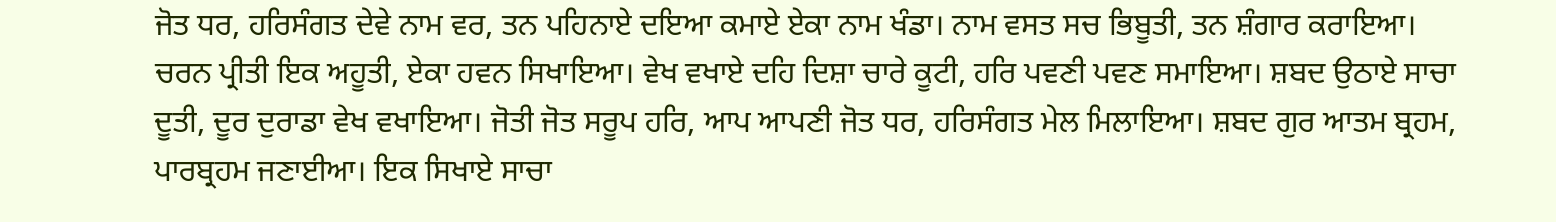ਜੋਤ ਧਰ, ਹਰਿਸੰਗਤ ਦੇਵੇ ਨਾਮ ਵਰ, ਤਨ ਪਹਿਨਾਏ ਦਇਆ ਕਮਾਏ ਏਕਾ ਨਾਮ ਖੰਡਾ। ਨਾਮ ਵਸਤ ਸਚ ਭਿਬੂਤੀ, ਤਨ ਸ਼ੰਗਾਰ ਕਰਾਇਆ। ਚਰਨ ਪ੍ਰੀਤੀ ਇਕ ਅਹੂਤੀ, ਏਕਾ ਹਵਨ ਸਿਖਾਇਆ। ਵੇਖ ਵਖਾਏ ਦਹਿ ਦਿਸ਼ਾ ਚਾਰੇ ਕੂਟੀ, ਹਰਿ ਪਵਣੀ ਪਵਣ ਸਮਾਇਆ। ਸ਼ਬਦ ਉਠਾਏ ਸਾਚਾ ਦੂਤੀ, ਦੂਰ ਦੁਰਾਡਾ ਵੇਖ ਵਖਾਇਆ। ਜੋਤੀ ਜੋਤ ਸਰੂਪ ਹਰਿ, ਆਪ ਆਪਣੀ ਜੋਤ ਧਰ, ਹਰਿਸੰਗਤ ਮੇਲ ਮਿਲਾਇਆ। ਸ਼ਬਦ ਗੁਰ ਆਤਮ ਬ੍ਰਹਮ, ਪਾਰਬ੍ਰਹਮ ਜਣਾਈਆ। ਇਕ ਸਿਖਾਏ ਸਾਚਾ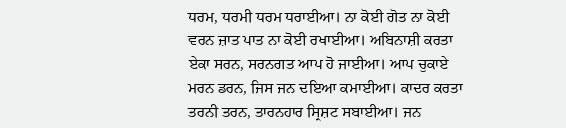ਧਰਮ, ਧਰਮੀ ਧਰਮ ਧਰਾਈਆ। ਨਾ ਕੋਈ ਗੋਤ ਨਾ ਕੋਈ ਵਰਨ ਜ਼ਾਤ ਪਾਤ ਨਾ ਕੋਈ ਰਖਾਈਆ। ਅਬਿਨਾਸ਼ੀ ਕਰਤਾ ਏਕਾ ਸਰਨ, ਸਰਨਗਤ ਆਪ ਹੋ ਜਾਈਆ। ਆਪ ਚੁਕਾਏ ਮਰਨ ਡਰਨ, ਜਿਸ ਜਨ ਦਇਆ ਕਮਾਈਆ। ਕਾਦਰ ਕਰਤਾ ਤਰਨੀ ਤਰਨ, ਤਾਰਨਹਾਰ ਸ੍ਰਿਸ਼ਟ ਸਬਾਈਆ। ਜਨ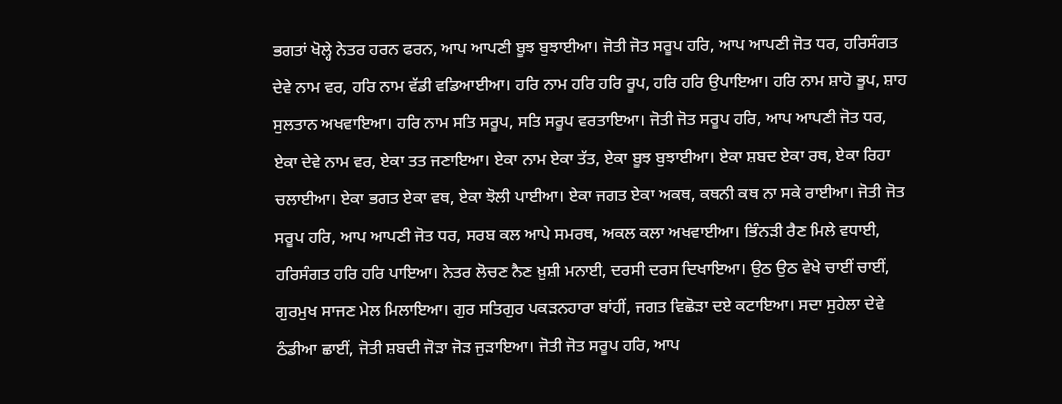ਭਗਤਾਂ ਖੋਲ੍ਹੇ ਨੇਤਰ ਹਰਨ ਫਰਨ, ਆਪ ਆਪਣੀ ਬੂਝ ਬੁਝਾਈਆ। ਜੋਤੀ ਜੋਤ ਸਰੂਪ ਹਰਿ, ਆਪ ਆਪਣੀ ਜੋਤ ਧਰ, ਹਰਿਸੰਗਤ ਦੇਵੇ ਨਾਮ ਵਰ, ਹਰਿ ਨਾਮ ਵੱਡੀ ਵਡਿਆਈਆ। ਹਰਿ ਨਾਮ ਹਰਿ ਹਰਿ ਰੂਪ, ਹਰਿ ਹਰਿ ਉਪਾਇਆ। ਹਰਿ ਨਾਮ ਸ਼ਾਹੋ ਭੂਪ, ਸ਼ਾਹ ਸੁਲਤਾਨ ਅਖਵਾਇਆ। ਹਰਿ ਨਾਮ ਸਤਿ ਸਰੂਪ, ਸਤਿ ਸਰੂਪ ਵਰਤਾਇਆ। ਜੋਤੀ ਜੋਤ ਸਰੂਪ ਹਰਿ, ਆਪ ਆਪਣੀ ਜੋਤ ਧਰ, ਏਕਾ ਦੇਵੇ ਨਾਮ ਵਰ, ਏਕਾ ਤਤ ਜਣਾਇਆ। ਏਕਾ ਨਾਮ ਏਕਾ ਤੱਤ, ਏਕਾ ਬੂਝ ਬੁਝਾਈਆ। ਏਕਾ ਸ਼ਬਦ ਏਕਾ ਰਥ, ਏਕਾ ਰਿਹਾ ਚਲਾਈਆ। ਏਕਾ ਭਗਤ ਏਕਾ ਵਥ, ਏਕਾ ਝੋਲੀ ਪਾਈਆ। ਏਕਾ ਜਗਤ ਏਕਾ ਅਕਥ, ਕਥਨੀ ਕਥ ਨਾ ਸਕੇ ਰਾਈਆ। ਜੋਤੀ ਜੋਤ ਸਰੂਪ ਹਰਿ, ਆਪ ਆਪਣੀ ਜੋਤ ਧਰ, ਸਰਬ ਕਲ ਆਪੇ ਸਮਰਥ, ਅਕਲ ਕਲਾ ਅਖਵਾਈਆ। ਭਿੰਨੜੀ ਰੈਣ ਮਿਲੇ ਵਧਾਈ, ਹਰਿਸੰਗਤ ਹਰਿ ਹਰਿ ਪਾਇਆ। ਨੇਤਰ ਲੋਚਣ ਨੈਣ ਖ਼ੁਸ਼ੀ ਮਨਾਈ, ਦਰਸੀ ਦਰਸ ਦਿਖਾਇਆ। ਉਠ ਉਠ ਵੇਖੇ ਚਾਈਂ ਚਾਈਂ, ਗੁਰਮੁਖ ਸਾਜਣ ਮੇਲ ਮਿਲਾਇਆ। ਗੁਰ ਸਤਿਗੁਰ ਪਕੜਨਹਾਰਾ ਬਾਂਹੀਂ, ਜਗਤ ਵਿਛੋੜਾ ਦਏ ਕਟਾਇਆ। ਸਦਾ ਸੁਹੇਲਾ ਦੇਵੇ ਠੰਡੀਆ ਛਾਈਂ, ਜੋਤੀ ਸ਼ਬਦੀ ਜੋੜਾ ਜੋੜ ਜੁੜਾਇਆ। ਜੋਤੀ ਜੋਤ ਸਰੂਪ ਹਰਿ, ਆਪ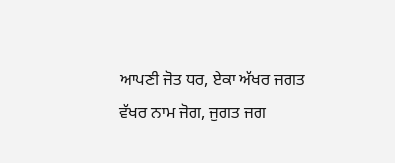ਆਪਣੀ ਜੋਤ ਧਰ, ਏਕਾ ਅੱਖਰ ਜਗਤ ਵੱਖਰ ਨਾਮ ਜੋਗ, ਜੁਗਤ ਜਗ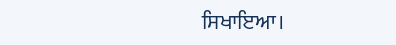ਸਿਖਾਇਆ।